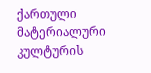ქართული მატერიალური კულტურის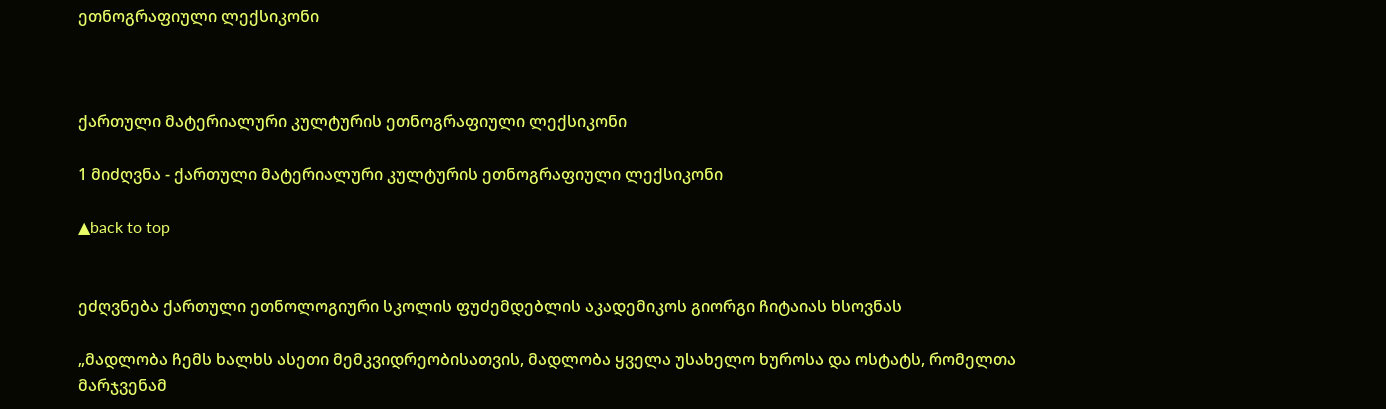ეთნოგრაფიული ლექსიკონი



ქართული მატერიალური კულტურის ეთნოგრაფიული ლექსიკონი

1 მიძღვნა - ქართული მატერიალური კულტურის ეთნოგრაფიული ლექსიკონი

▲back to top


ეძღვნება ქართული ეთნოლოგიური სკოლის ფუძემდებლის აკადემიკოს გიორგი ჩიტაიას ხსოვნას

„მადლობა ჩემს ხალხს ასეთი მემკვიდრეობისათვის, მადლობა ყველა უსახელო ხუროსა და ოსტატს, რომელთა მარჯვენამ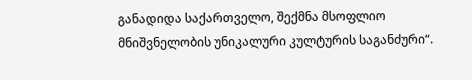განადიდა საქართველო, შექმნა მსოფლიო მნიშვნელობის უნიკალური კულტურის საგანძური“.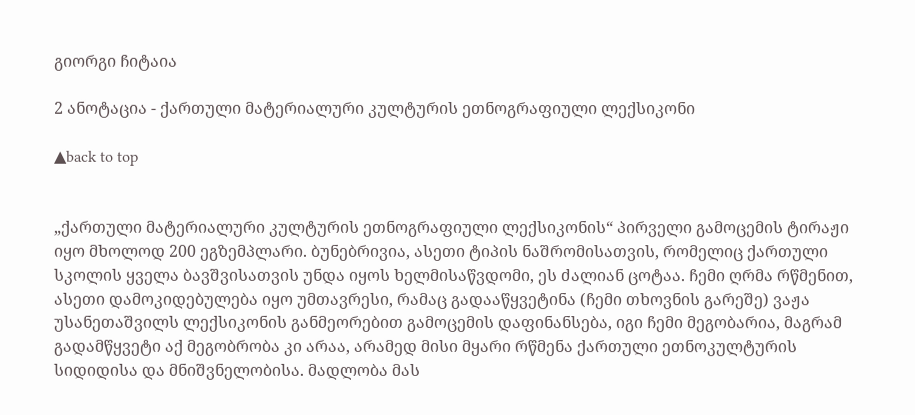გიორგი ჩიტაია

2 ანოტაცია - ქართული მატერიალური კულტურის ეთნოგრაფიული ლექსიკონი

▲back to top


„ქართული მატერიალური კულტურის ეთნოგრაფიული ლექსიკონის“ პირველი გამოცემის ტირაჟი იყო მხოლოდ 200 ეგზემპლარი. ბუნებრივია, ასეთი ტიპის ნაშრომისათვის, რომელიც ქართული სკოლის ყველა ბავშვისათვის უნდა იყოს ხელმისაწვდომი, ეს ძალიან ცოტაა. ჩემი ღრმა რწმენით, ასეთი დამოკიდებულება იყო უმთავრესი, რამაც გადააწყვეტინა (ჩემი თხოვნის გარეშე) ვაჟა უსანეთაშვილს ლექსიკონის განმეორებით გამოცემის დაფინანსება, იგი ჩემი მეგობარია, მაგრამ გადამწყვეტი აქ მეგობრობა კი არაა, არამედ მისი მყარი რწმენა ქართული ეთნოკულტურის სიდიდისა და მნიშვნელობისა. მადლობა მას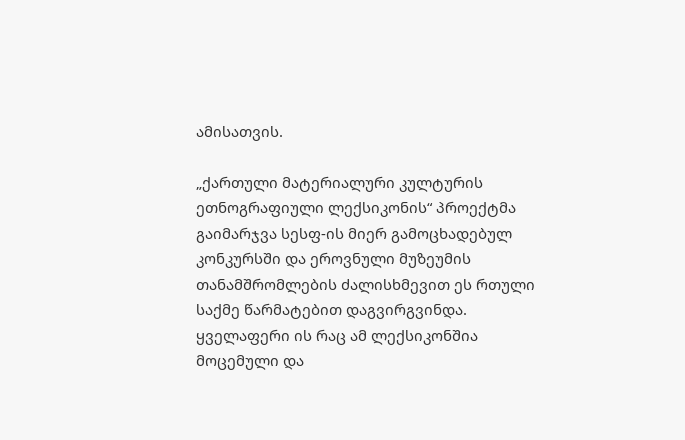ამისათვის.

„ქართული მატერიალური კულტურის ეთნოგრაფიული ლექსიკონის“ პროექტმა გაიმარჯვა სესფ-ის მიერ გამოცხადებულ კონკურსში და ეროვნული მუზეუმის თანამშრომლების ძალისხმევით ეს რთული საქმე წარმატებით დაგვირგვინდა. ყველაფერი ის რაც ამ ლექსიკონშია მოცემული და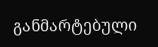განმარტებული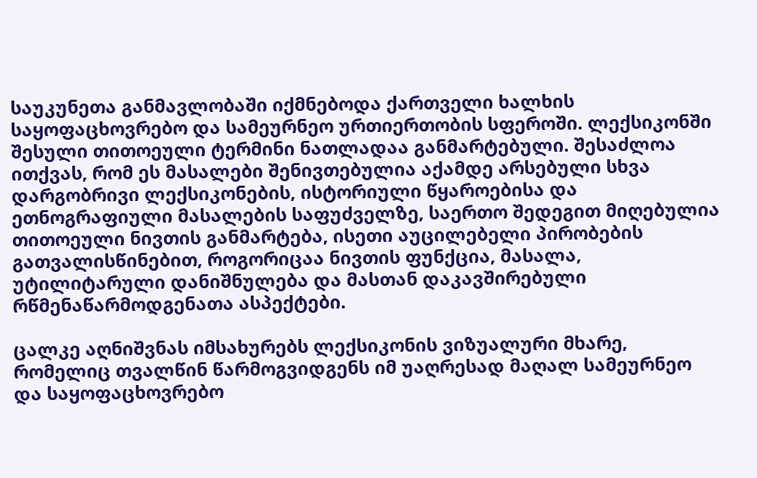საუკუნეთა განმავლობაში იქმნებოდა ქართველი ხალხის საყოფაცხოვრებო და სამეურნეო ურთიერთობის სფეროში. ლექსიკონში შესული თითოეული ტერმინი ნათლადაა განმარტებული. შესაძლოა ითქვას, რომ ეს მასალები შენივთებულია აქამდე არსებული სხვა დარგობრივი ლექსიკონების, ისტორიული წყაროებისა და ეთნოგრაფიული მასალების საფუძველზე, საერთო შედეგით მიღებულია თითოეული ნივთის განმარტება, ისეთი აუცილებელი პირობების გათვალისწინებით, როგორიცაა ნივთის ფუნქცია, მასალა, უტილიტარული დანიშნულება და მასთან დაკავშირებული რწმენაწარმოდგენათა ასპექტები.

ცალკე აღნიშვნას იმსახურებს ლექსიკონის ვიზუალური მხარე, რომელიც თვალწინ წარმოგვიდგენს იმ უაღრესად მაღალ სამეურნეო და საყოფაცხოვრებო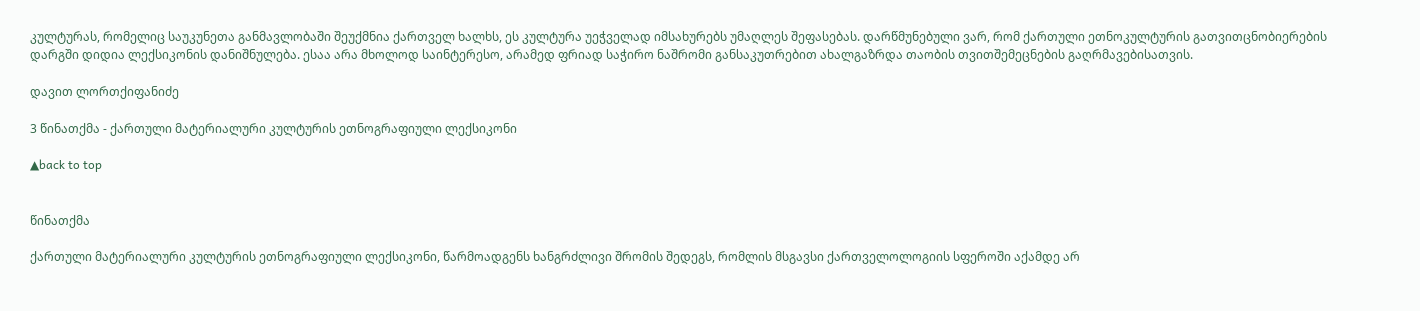კულტურას, რომელიც საუკუნეთა განმავლობაში შეუქმნია ქართველ ხალხს, ეს კულტურა უეჭველად იმსახურებს უმაღლეს შეფასებას. დარწმუნებული ვარ, რომ ქართული ეთნოკულტურის გათვითცნობიერების დარგში დიდია ლექსიკონის დანიშნულება. ესაა არა მხოლოდ საინტერესო, არამედ ფრიად საჭირო ნაშრომი განსაკუთრებით ახალგაზრდა თაობის თვითშემეცნების გაღრმავებისათვის.

დავით ლორთქიფანიძე

3 წინათქმა - ქართული მატერიალური კულტურის ეთნოგრაფიული ლექსიკონი

▲back to top


წინათქმა

ქართული მატერიალური კულტურის ეთნოგრაფიული ლექსიკონი, წარმოადგენს ხანგრძლივი შრომის შედეგს, რომლის მსგავსი ქართველოლოგიის სფეროში აქამდე არ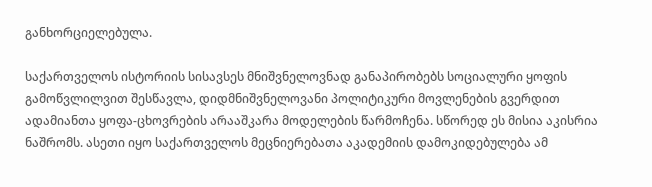განხორციელებულა.

საქართველოს ისტორიის სისავსეს მნიშვნელოვნად განაპირობებს სოციალური ყოფის გამოწვლილვით შესწავლა, დიდმნიშვნელოვანი პოლიტიკური მოვლენების გვერდით ადამიანთა ყოფა-ცხოვრების არააშკარა მოდელების წარმოჩენა. სწორედ ეს მისია აკისრია ნაშრომს. ასეთი იყო საქართველოს მეცნიერებათა აკადემიის დამოკიდებულება ამ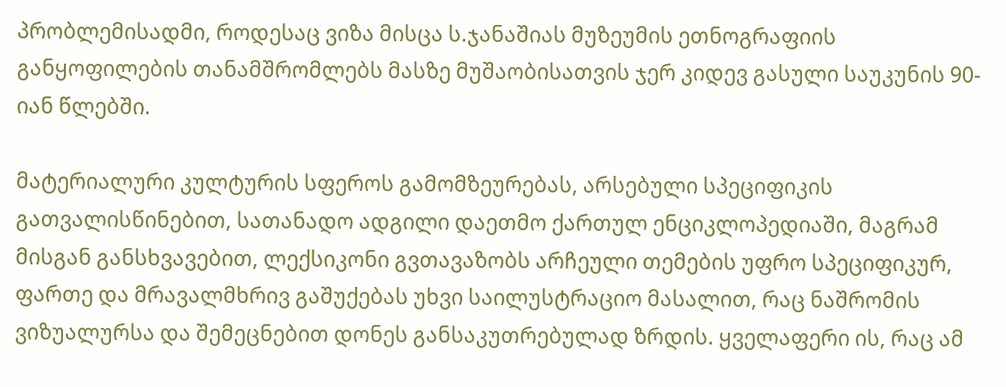პრობლემისადმი, როდესაც ვიზა მისცა ს.ჯანაშიას მუზეუმის ეთნოგრაფიის განყოფილების თანამშრომლებს მასზე მუშაობისათვის ჯერ კიდევ გასული საუკუნის 90-იან წლებში.

მატერიალური კულტურის სფეროს გამომზეურებას, არსებული სპეციფიკის გათვალისწინებით, სათანადო ადგილი დაეთმო ქართულ ენციკლოპედიაში, მაგრამ მისგან განსხვავებით, ლექსიკონი გვთავაზობს არჩეული თემების უფრო სპეციფიკურ, ფართე და მრავალმხრივ გაშუქებას უხვი საილუსტრაციო მასალით, რაც ნაშრომის ვიზუალურსა და შემეცნებით დონეს განსაკუთრებულად ზრდის. ყველაფერი ის, რაც ამ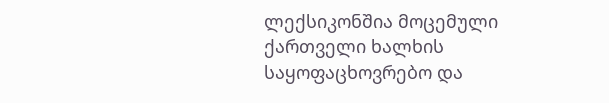ლექსიკონშია მოცემული ქართველი ხალხის საყოფაცხოვრებო და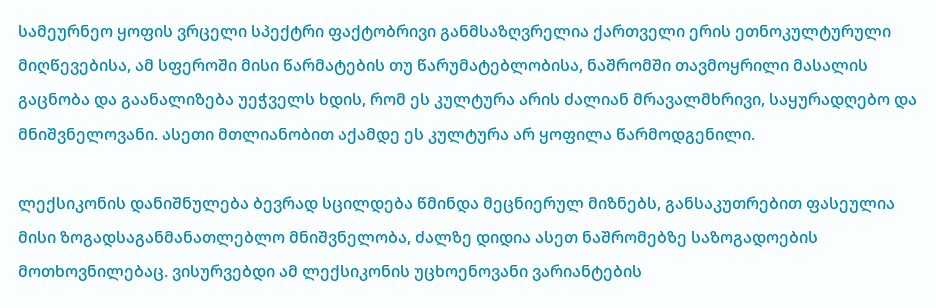სამეურნეო ყოფის ვრცელი სპექტრი ფაქტობრივი განმსაზღვრელია ქართველი ერის ეთნოკულტურული მიღწევებისა, ამ სფეროში მისი წარმატების თუ წარუმატებლობისა, ნაშრომში თავმოყრილი მასალის გაცნობა და გაანალიზება უეჭველს ხდის, რომ ეს კულტურა არის ძალიან მრავალმხრივი, საყურადღებო და მნიშვნელოვანი. ასეთი მთლიანობით აქამდე ეს კულტურა არ ყოფილა წარმოდგენილი.

ლექსიკონის დანიშნულება ბევრად სცილდება წმინდა მეცნიერულ მიზნებს, განსაკუთრებით ფასეულია მისი ზოგადსაგანმანათლებლო მნიშვნელობა, ძალზე დიდია ასეთ ნაშრომებზე საზოგადოების მოთხოვნილებაც. ვისურვებდი ამ ლექსიკონის უცხოენოვანი ვარიანტების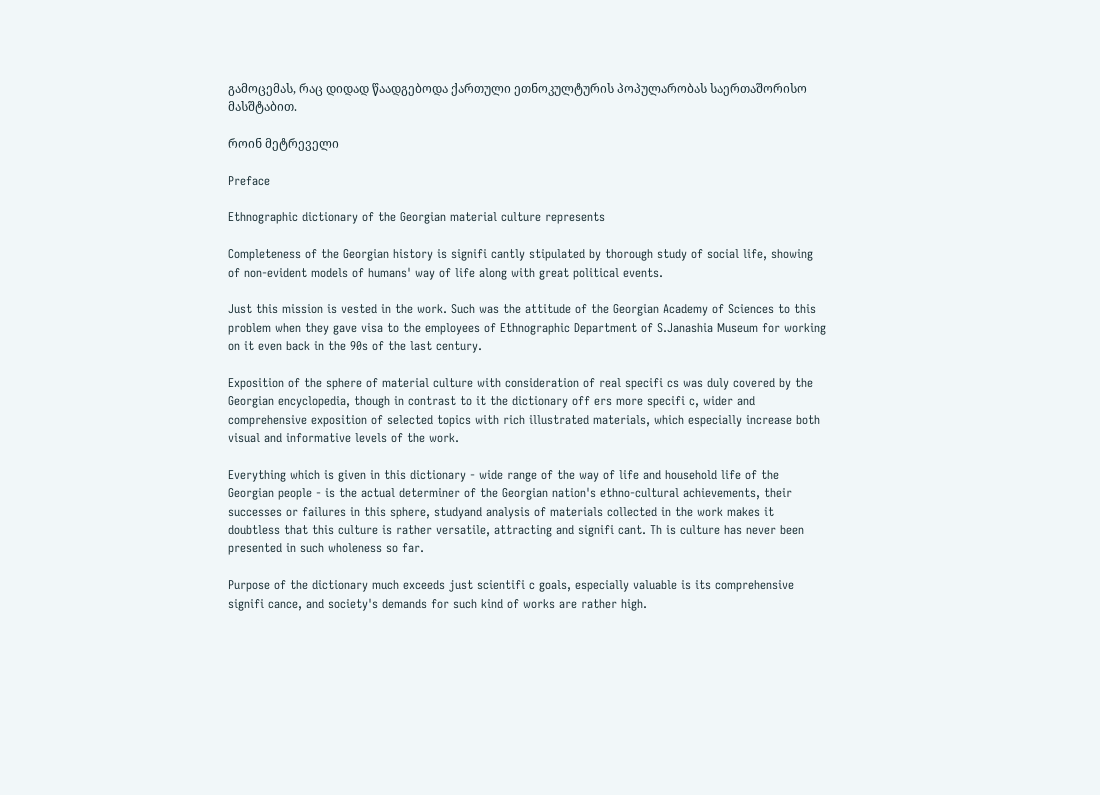გამოცემას, რაც დიდად წაადგებოდა ქართული ეთნოკულტურის პოპულარობას საერთაშორისო მასშტაბით.

როინ მეტრეველი

Preface

Ethnographic dictionary of the Georgian material culture represents

Completeness of the Georgian history is signifi cantly stipulated by thorough study of social life, showing of non-evident models of humans' way of life along with great political events.

Just this mission is vested in the work. Such was the attitude of the Georgian Academy of Sciences to this problem when they gave visa to the employees of Ethnographic Department of S.Janashia Museum for working on it even back in the 90s of the last century.

Exposition of the sphere of material culture with consideration of real specifi cs was duly covered by the Georgian encyclopedia, though in contrast to it the dictionary off ers more specifi c, wider and comprehensive exposition of selected topics with rich illustrated materials, which especially increase both visual and informative levels of the work.

Everything which is given in this dictionary - wide range of the way of life and household life of the Georgian people - is the actual determiner of the Georgian nation's ethno-cultural achievements, their successes or failures in this sphere, studyand analysis of materials collected in the work makes it doubtless that this culture is rather versatile, attracting and signifi cant. Th is culture has never been presented in such wholeness so far.

Purpose of the dictionary much exceeds just scientifi c goals, especially valuable is its comprehensive signifi cance, and society's demands for such kind of works are rather high.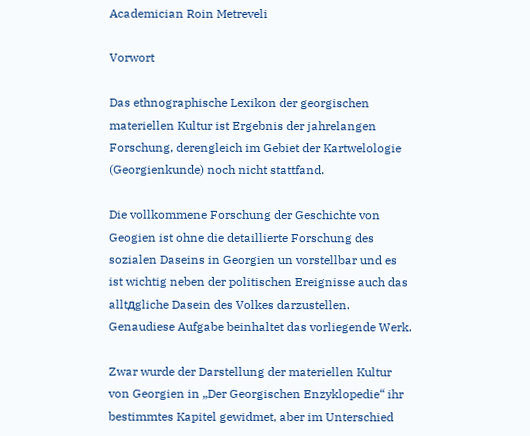Academician Roin Metreveli

Vorwort

Das ethnographische Lexikon der georgischen materiellen Kultur ist Ergebnis der jahrelangen Forschung, derengleich im Gebiet der Kartwelologie (Georgienkunde) noch nicht stattfand.

Die vollkommene Forschung der Geschichte von Geogien ist ohne die detaillierte Forschung des sozialen Daseins in Georgien un vorstellbar und es ist wichtig neben der politischen Ereignisse auch das alltдgliche Dasein des Volkes darzustellen. Genaudiese Aufgabe beinhaltet das vorliegende Werk.

Zwar wurde der Darstellung der materiellen Kultur von Georgien in „Der Georgischen Enzyklopedie“ ihr bestimmtes Kapitel gewidmet, aber im Unterschied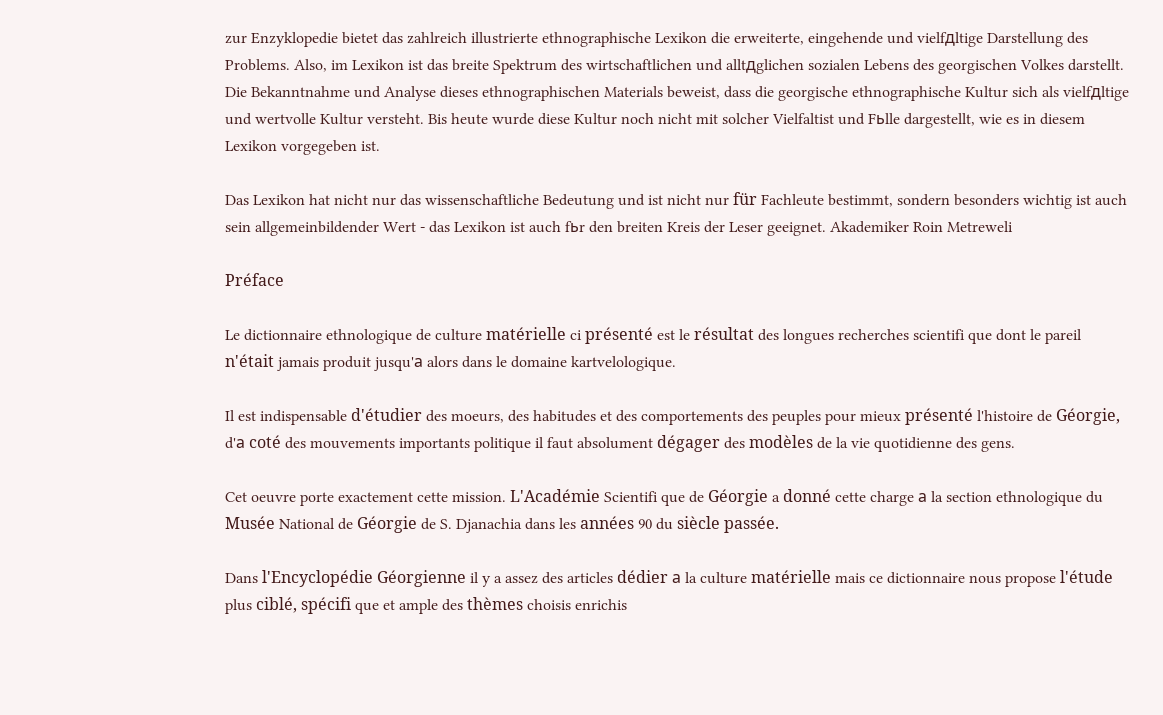zur Enzyklopedie bietet das zahlreich illustrierte ethnographische Lexikon die erweiterte, eingehende und vielfдltige Darstellung des Problems. Also, im Lexikon ist das breite Spektrum des wirtschaftlichen und alltдglichen sozialen Lebens des georgischen Volkes darstellt. Die Bekanntnahme und Analyse dieses ethnographischen Materials beweist, dass die georgische ethnographische Kultur sich als vielfдltige und wertvolle Kultur versteht. Bis heute wurde diese Kultur noch nicht mit solcher Vielfaltist und Fьlle dargestellt, wie es in diesem Lexikon vorgegeben ist.

Das Lexikon hat nicht nur das wissenschaftliche Bedeutung und ist nicht nur für Fachleute bestimmt, sondern besonders wichtig ist auch sein allgemeinbildender Wert - das Lexikon ist auch fьr den breiten Kreis der Leser geeignet. Akademiker Roin Metreweli

Préface

Le dictionnaire ethnologique de culture matérielle ci présenté est le résultat des longues recherches scientifi que dont le pareil n'était jamais produit jusqu'а alors dans le domaine kartvelologique.

Il est indispensable d'étudier des moeurs, des habitudes et des comportements des peuples pour mieux présenté l'histoire de Géorgie, d'а coté des mouvements importants politique il faut absolument dégager des modèles de la vie quotidienne des gens.

Cet oeuvre porte exactement cette mission. L'Académie Scientifi que de Géorgie a donné cette charge а la section ethnologique du Musée National de Géorgie de S. Djanachia dans les années 90 du siècle passée.

Dans l'Encyclopédie Géorgienne il y a assez des articles dédier а la culture matérielle mais ce dictionnaire nous propose l'étude plus ciblé, spécifi que et ample des thèmes choisis enrichis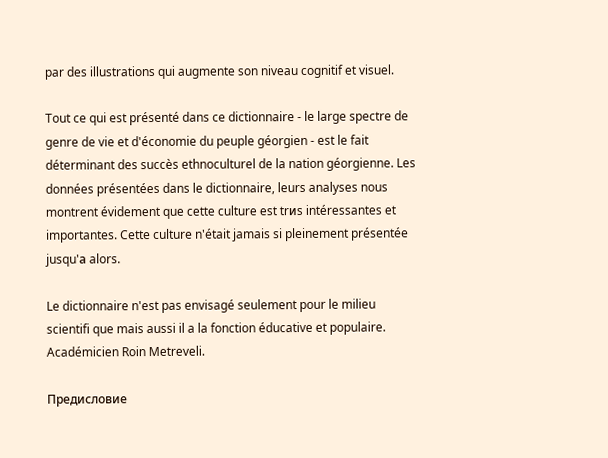par des illustrations qui augmente son niveau cognitif et visuel.

Tout ce qui est présenté dans ce dictionnaire - le large spectre de genre de vie et d'économie du peuple géorgien - est le fait déterminant des succès ethnoculturel de la nation géorgienne. Les données présentées dans le dictionnaire, leurs analyses nous montrent évidement que cette culture est trиs intéressantes et importantes. Cette culture n'était jamais si pleinement présentée jusqu'а alors.

Le dictionnaire n'est pas envisagé seulement pour le milieu scientifi que mais aussi il a la fonction éducative et populaire. Académicien Roin Metreveli.

Предисловие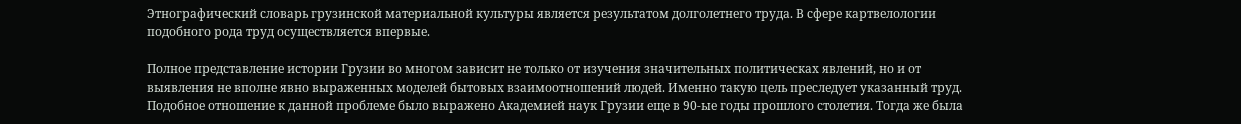Этнографический словарь грузинской материальной культуры является результатом долголетнего труда. В сфере картвелологии подобного рода труд осуществляется впервые.

Полное представление истории Грузии во многом зависит не только от изучения значительных политическах явлений, но и от выявления не вполне явно выраженных моделей бытовых взаимоотношений людей. Именно такую цель преследует указанный труд. Подобное отношение к данной проблеме было выражено Академией наук Грузии еще в 90-ые годы прошлого столетия. Тогда же была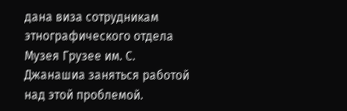дана виза сотрудникам этнографического отдела Музея Грузее им. С. Джанашиа заняться работой над этой проблемой.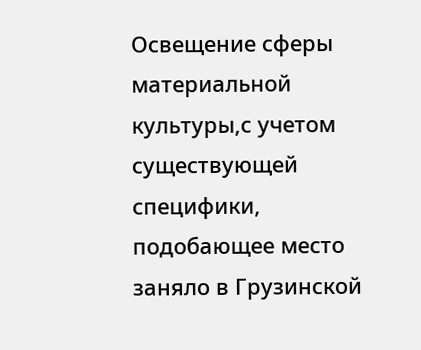Освещение сферы материальной культуры,с учетом существующей специфики, подобающее место заняло в Грузинской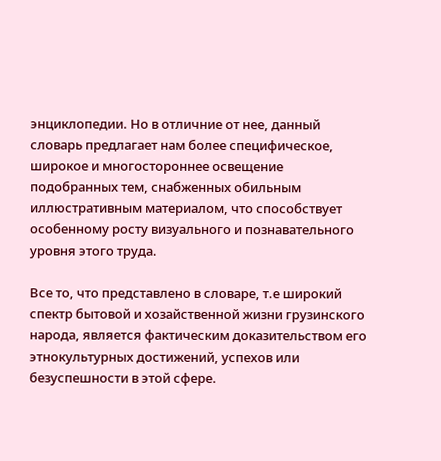энциклопедии. Но в отличние от нее, данный словарь предлагает нам более специфическое, широкое и многостороннее освещение подобранных тем, снабженных обильным иллюстративным материалом, что способствует особенному росту визуального и познавательного уровня этого труда.

Все то, что представлено в словаре, т.е широкий спектр бытовой и хозайственной жизни грузинского народа, является фактическим доказительством его этнокультурных достижений, успехов или безуспешности в этой сфере.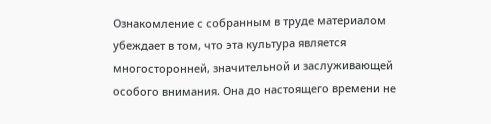Ознакомление с собранным в труде материалом убеждает в том, что эта культура является многосторонней, значительной и заслуживающей особого внимания. Она до настоящего времени не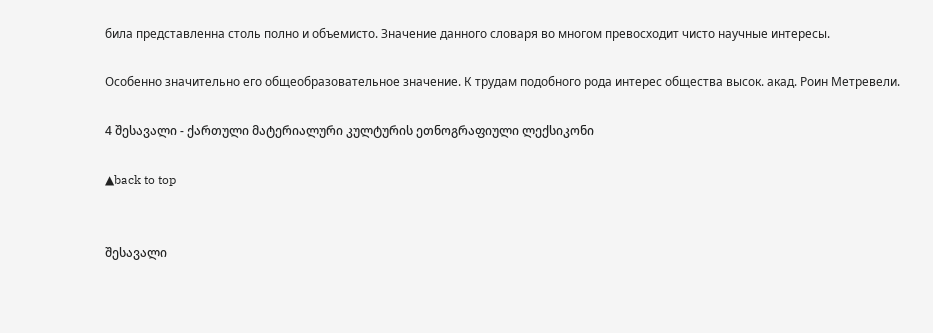била представленна столь полно и объемисто. Значение данного словаря во многом превосходит чисто научные интересы.

Особенно значительно его общеобразовательное значение. К трудам подобного рода интерес общества высок. акад. Роин Метревели.

4 შესავალი - ქართული მატერიალური კულტურის ეთნოგრაფიული ლექსიკონი

▲back to top


შესავალი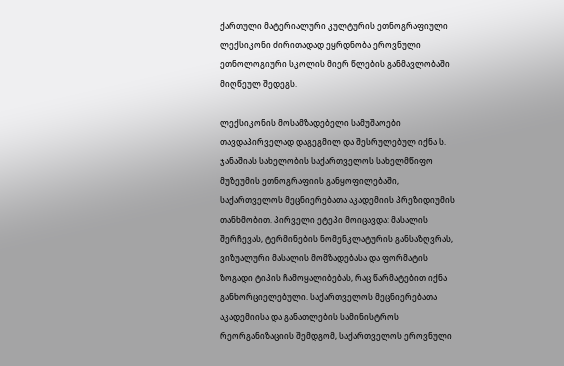ქართული მატერიალური კულტურის ეთნოგრაფიული ლექსიკონი ძირითადად ეყრდნობა ეროვნული ეთნოლოგიური სკოლის მიერ წლების განმავლობაში მიღწეულ შედეგს.

ლექსიკონის მოსამზადებელი სამუშაოები თავდაპირველად დაგეგმილ და შესრულებულ იქნა ს. ჯანაშიას სახელობის საქართველოს სახელმწიფო მუზეუმის ეთნოგრაფიის განყოფილებაში, საქართველოს მეცნიერებათა აკადემიის პრეზიდიუმის თანხმობით. პირველი ეტეპი მოიცავდა: მასალის შერჩევას, ტერმინების ნომენკლატურის განსაზღვრას, ვიზუალური მასალის მომზადებასა და ფორმატის ზოგადი ტიპის ჩამოყალიბებას, რაც წარმატებით იქნა განხორციელებული. საქართველოს მეცნიერებათა აკადემიისა და განათლების სამინისტროს რეორგანიზაციის შემდგომ, საქართველოს ეროვნული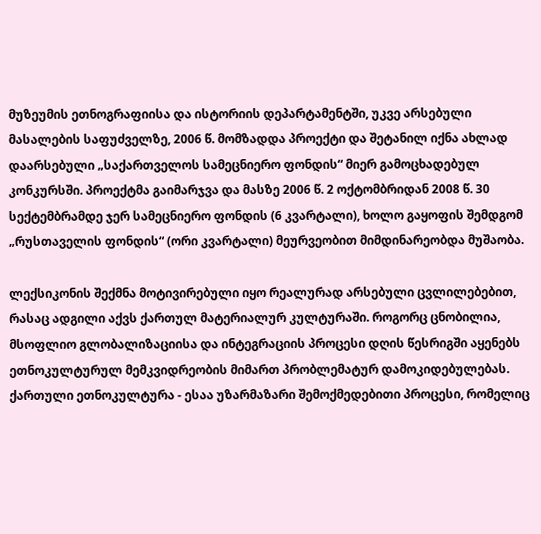მუზეუმის ეთნოგრაფიისა და ისტორიის დეპარტამენტში, უკვე არსებული მასალების საფუძველზე, 2006 წ. მომზადდა პროექტი და შეტანილ იქნა ახლად დაარსებული „საქართველოს სამეცნიერო ფონდის“ მიერ გამოცხადებულ კონკურსში. პროექტმა გაიმარჯვა და მასზე 2006 წ. 2 ოქტომბრიდან 2008 წ. 30 სექტემბრამდე ჯერ სამეცნიერო ფონდის (6 კვარტალი), ხოლო გაყოფის შემდგომ „რუსთაველის ფონდის“ (ორი კვარტალი) მეურვეობით მიმდინარეობდა მუშაობა.

ლექსიკონის შექმნა მოტივირებული იყო რეალურად არსებული ცვლილებებით, რასაც ადგილი აქვს ქართულ მატერიალურ კულტურაში. როგორც ცნობილია, მსოფლიო გლობალიზაციისა და ინტეგრაციის პროცესი დღის წესრიგში აყენებს ეთნოკულტურულ მემკვიდრეობის მიმართ პრობლემატურ დამოკიდებულებას. ქართული ეთნოკულტურა - ესაა უზარმაზარი შემოქმედებითი პროცესი, რომელიც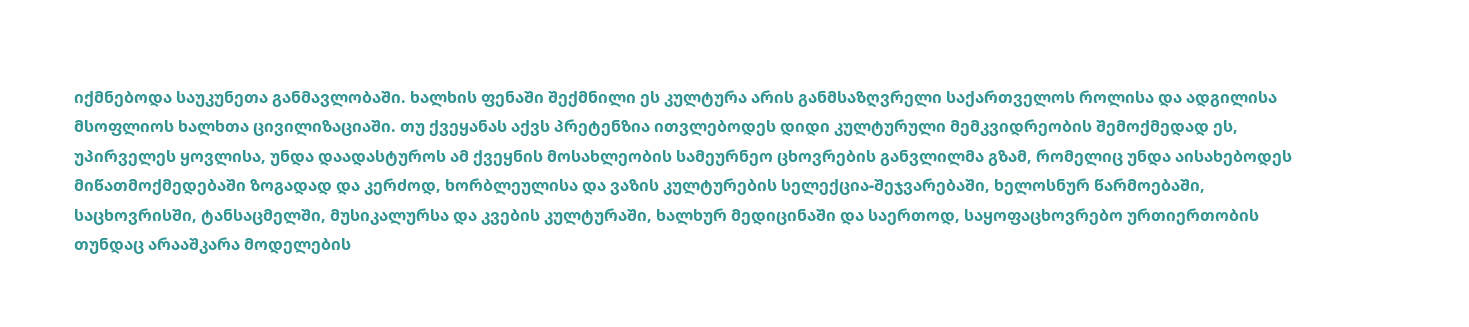იქმნებოდა საუკუნეთა განმავლობაში. ხალხის ფენაში შექმნილი ეს კულტურა არის განმსაზღვრელი საქართველოს როლისა და ადგილისა მსოფლიოს ხალხთა ცივილიზაციაში. თუ ქვეყანას აქვს პრეტენზია ითვლებოდეს დიდი კულტურული მემკვიდრეობის შემოქმედად ეს, უპირველეს ყოვლისა, უნდა დაადასტუროს ამ ქვეყნის მოსახლეობის სამეურნეო ცხოვრების განვლილმა გზამ, რომელიც უნდა აისახებოდეს მიწათმოქმედებაში ზოგადად და კერძოდ, ხორბლეულისა და ვაზის კულტურების სელექცია-შეჯვარებაში, ხელოსნურ წარმოებაში, საცხოვრისში, ტანსაცმელში, მუსიკალურსა და კვების კულტურაში, ხალხურ მედიცინაში და საერთოდ, საყოფაცხოვრებო ურთიერთობის თუნდაც არააშკარა მოდელების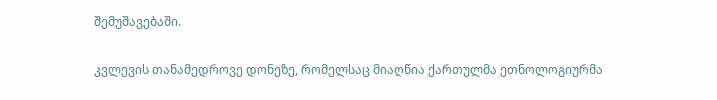შემუშავებაში.

კვლევის თანამედროვე დონეზე, რომელსაც მიაღწია ქართულმა ეთნოლოგიურმა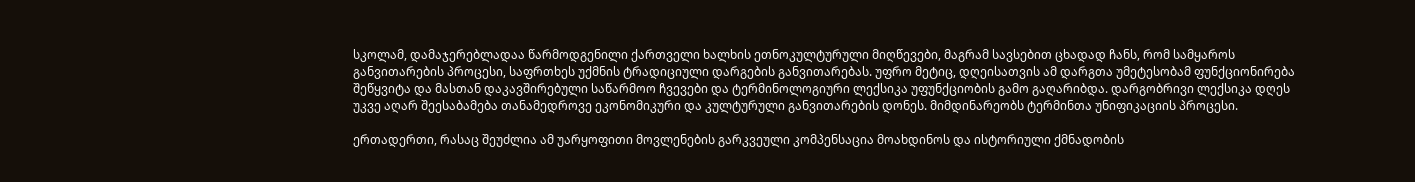სკოლამ, დამაჯერებლადაა წარმოდგენილი ქართველი ხალხის ეთნოკულტურული მიღწევები, მაგრამ სავსებით ცხადად ჩანს, რომ სამყაროს განვითარების პროცესი, საფრთხეს უქმნის ტრადიციული დარგების განვითარებას. უფრო მეტიც, დღეისათვის ამ დარგთა უმეტესობამ ფუნქციონირება შეწყვიტა და მასთან დაკავშირებული საწარმოო ჩვევები და ტერმინოლოგიური ლექსიკა უფუნქციობის გამო გაღარიბდა. დარგობრივი ლექსიკა დღეს უკვე აღარ შეესაბამება თანამედროვე ეკონომიკური და კულტურული განვითარების დონეს. მიმდინარეობს ტერმინთა უნიფიკაციის პროცესი.

ერთადერთი, რასაც შეუძლია ამ უარყოფითი მოვლენების გარკვეული კომპენსაცია მოახდინოს და ისტორიული ქმნადობის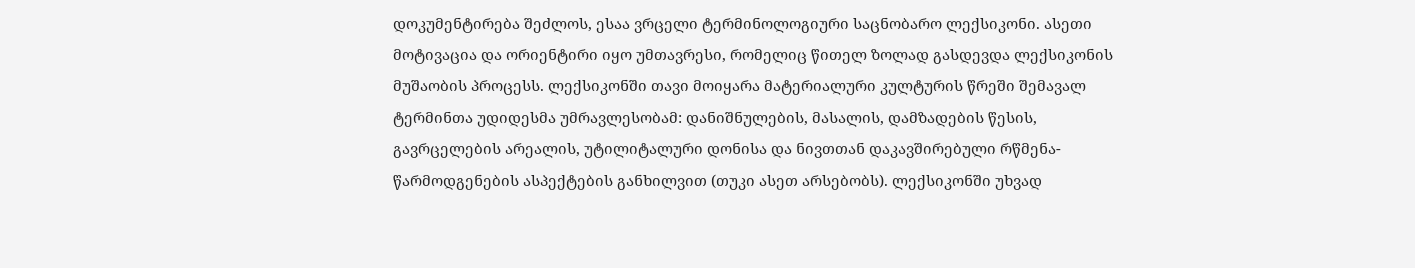დოკუმენტირება შეძლოს, ესაა ვრცელი ტერმინოლოგიური საცნობარო ლექსიკონი. ასეთი მოტივაცია და ორიენტირი იყო უმთავრესი, რომელიც წითელ ზოლად გასდევდა ლექსიკონის მუშაობის პროცესს. ლექსიკონში თავი მოიყარა მატერიალური კულტურის წრეში შემავალ ტერმინთა უდიდესმა უმრავლესობამ: დანიშნულების, მასალის, დამზადების წესის, გავრცელების არეალის, უტილიტალური დონისა და ნივთთან დაკავშირებული რწმენა-წარმოდგენების ასპექტების განხილვით (თუკი ასეთ არსებობს). ლექსიკონში უხვად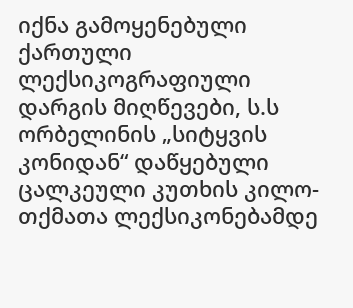იქნა გამოყენებული ქართული ლექსიკოგრაფიული დარგის მიღწევები, ს.ს ორბელინის „სიტყვის კონიდან“ დაწყებული ცალკეული კუთხის კილო-თქმათა ლექსიკონებამდე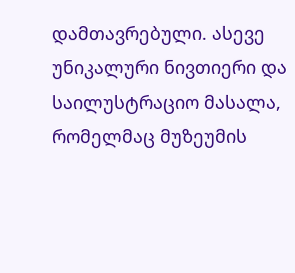დამთავრებული. ასევე უნიკალური ნივთიერი და საილუსტრაციო მასალა, რომელმაც მუზეუმის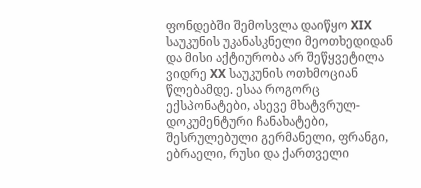ფონდებში შემოსვლა დაიწყო XIX საუკუნის უკანასკნელი მეოთხედიდან და მისი აქტიურობა არ შეწყვეტილა ვიდრე XX საუკუნის ოთხმოციან წლებამდე. ესაა როგორც ექსპონატები, ასევე მხატვრულ-დოკუმენტური ჩანახატები, შესრულებული გერმანელი, ფრანგი, ებრაელი, რუსი და ქართველი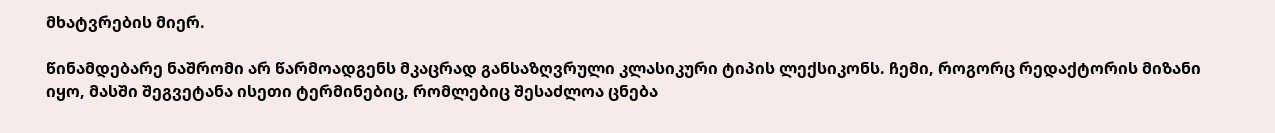მხატვრების მიერ.

წინამდებარე ნაშრომი არ წარმოადგენს მკაცრად განსაზღვრული კლასიკური ტიპის ლექსიკონს. ჩემი, როგორც რედაქტორის მიზანი იყო, მასში შეგვეტანა ისეთი ტერმინებიც, რომლებიც შესაძლოა ცნება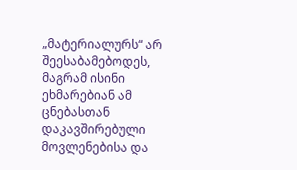„მატერიალურს“ არ შეესაბამებოდეს, მაგრამ ისინი ეხმარებიან ამ ცნებასთან დაკავშირებული მოვლენებისა და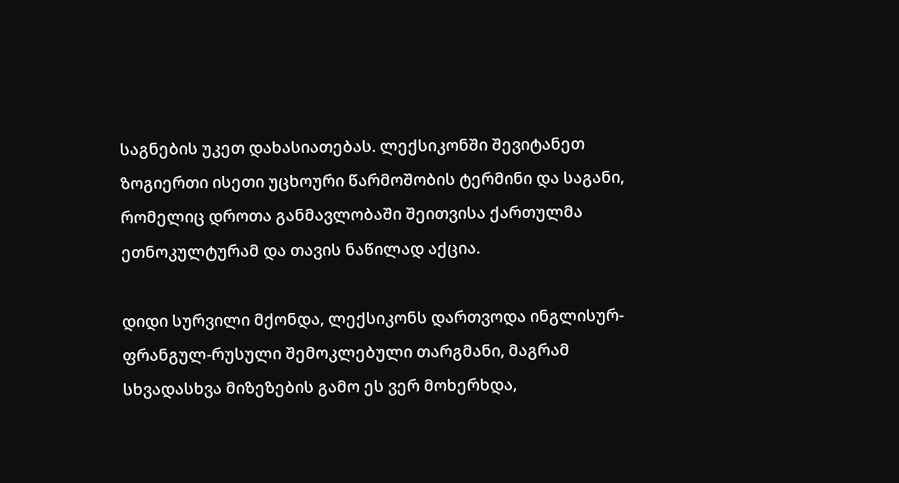საგნების უკეთ დახასიათებას. ლექსიკონში შევიტანეთ ზოგიერთი ისეთი უცხოური წარმოშობის ტერმინი და საგანი, რომელიც დროთა განმავლობაში შეითვისა ქართულმა ეთნოკულტურამ და თავის ნაწილად აქცია.

დიდი სურვილი მქონდა, ლექსიკონს დართვოდა ინგლისურ-ფრანგულ-რუსული შემოკლებული თარგმანი, მაგრამ სხვადასხვა მიზეზების გამო ეს ვერ მოხერხდა,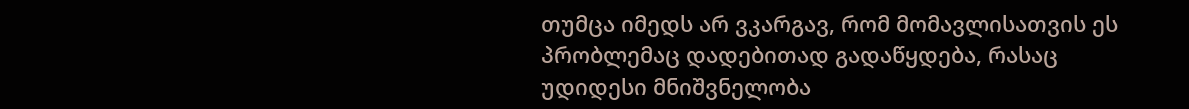თუმცა იმედს არ ვკარგავ, რომ მომავლისათვის ეს პრობლემაც დადებითად გადაწყდება, რასაც უდიდესი მნიშვნელობა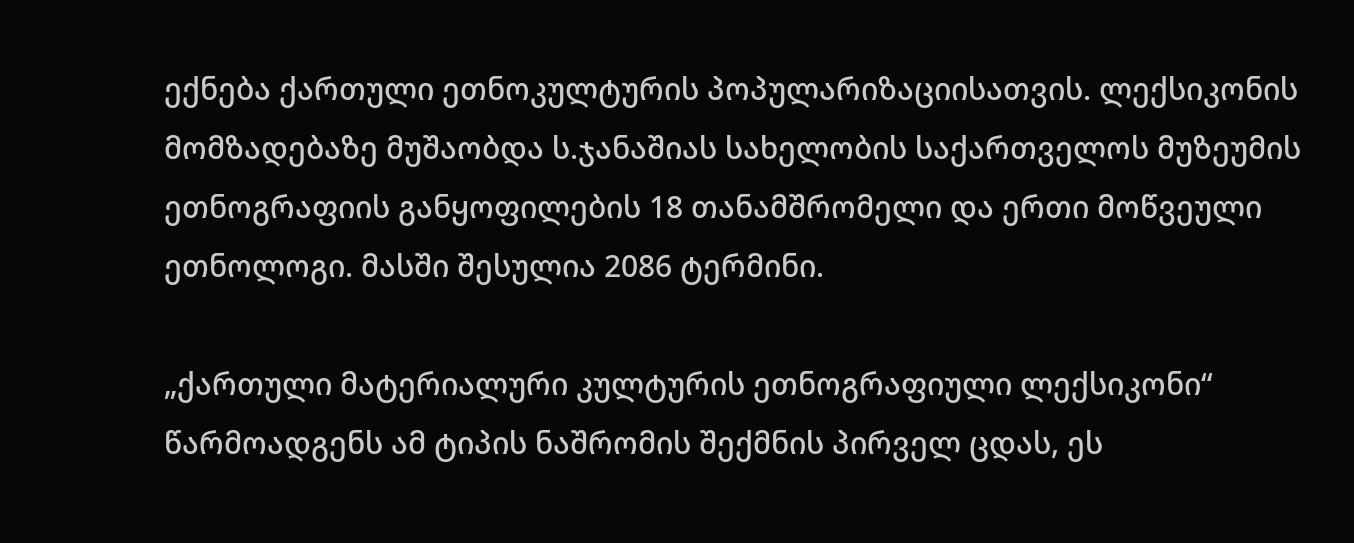ექნება ქართული ეთნოკულტურის პოპულარიზაციისათვის. ლექსიკონის მომზადებაზე მუშაობდა ს.ჯანაშიას სახელობის საქართველოს მუზეუმის ეთნოგრაფიის განყოფილების 18 თანამშრომელი და ერთი მოწვეული ეთნოლოგი. მასში შესულია 2086 ტერმინი.

„ქართული მატერიალური კულტურის ეთნოგრაფიული ლექსიკონი“ წარმოადგენს ამ ტიპის ნაშრომის შექმნის პირველ ცდას, ეს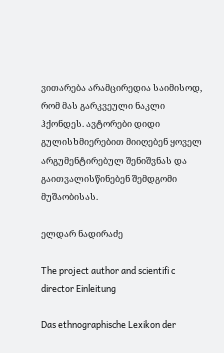ვითარება არამცირედია საიმისოდ, რომ მას გარკვეული ნაკლი ჰქონდეს. ავტორები დიდი გულისხმიერებით მიიღებენ ყოველ არგუმენტირებულ შენიშვნას და გაითვალისწინებენ შემდგომი მუშაობისას.

ელდარ ნადირაძე

The project author and scientifi c director Einleitung

Das ethnographische Lexikon der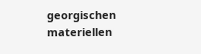georgischen materiellen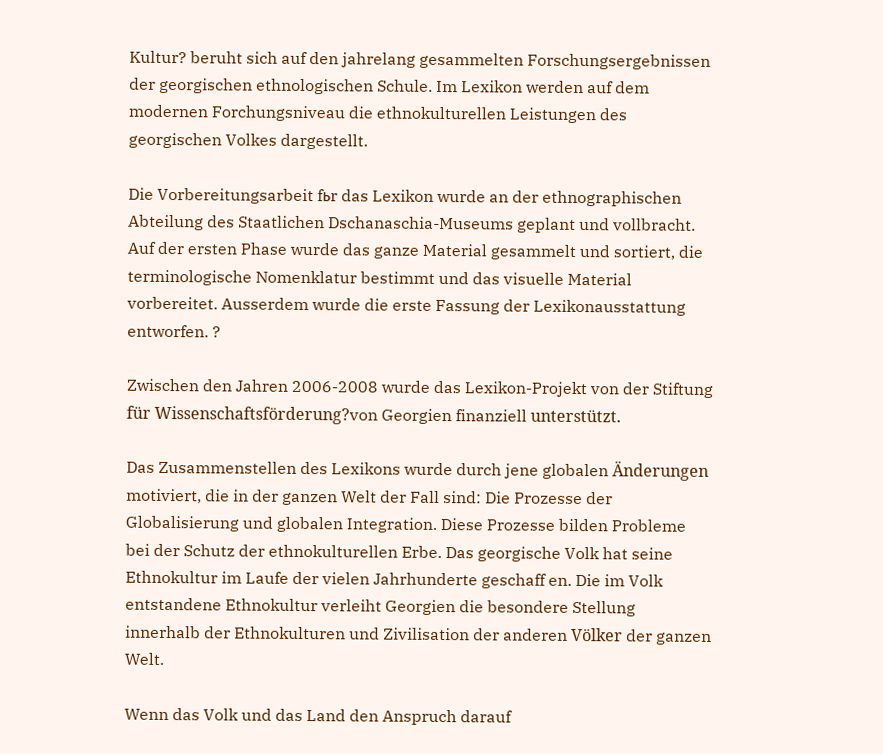Kultur? beruht sich auf den jahrelang gesammelten Forschungsergebnissen der georgischen ethnologischen Schule. Im Lexikon werden auf dem modernen Forchungsniveau die ethnokulturellen Leistungen des georgischen Volkes dargestellt.

Die Vorbereitungsarbeit fьr das Lexikon wurde an der ethnographischen Abteilung des Staatlichen Dschanaschia-Museums geplant und vollbracht. Auf der ersten Phase wurde das ganze Material gesammelt und sortiert, die terminologische Nomenklatur bestimmt und das visuelle Material vorbereitet. Ausserdem wurde die erste Fassung der Lexikonausstattung entworfen. ?

Zwischen den Jahren 2006-2008 wurde das Lexikon-Projekt von der Stiftung für Wissenschaftsförderung?von Georgien finanziell unterstützt.

Das Zusammenstellen des Lexikons wurde durch jene globalen Änderungen motiviert, die in der ganzen Welt der Fall sind: Die Prozesse der Globalisierung und globalen Integration. Diese Prozesse bilden Probleme bei der Schutz der ethnokulturellen Erbe. Das georgische Volk hat seine Ethnokultur im Laufe der vielen Jahrhunderte geschaff en. Die im Volk entstandene Ethnokultur verleiht Georgien die besondere Stellung innerhalb der Ethnokulturen und Zivilisation der anderen Völker der ganzen Welt.

Wenn das Volk und das Land den Anspruch darauf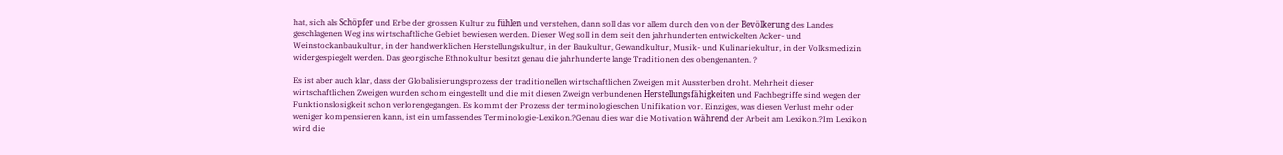hat, sich als Schöpfer und Erbe der grossen Kultur zu fühlen und verstehen, dann soll das vor allem durch den von der Bevölkerung des Landes geschlagenen Weg ins wirtschaftliche Gebiet bewiesen werden. Dieser Weg soll in dem seit den jahrhunderten entwickelten Acker- und Weinstockanbaukultur, in der handwerklichen Herstellungskultur, in der Baukultur, Gewandkultur, Musik- und Kulinariekultur, in der Volksmedizin widergespiegelt werden. Das georgische Ethnokultur besitzt genau die jahrhunderte lange Traditionen des obengenanten. ?

Es ist aber auch klar, dass der Globalisierungsprozess der traditionellen wirtschaftlichen Zweigen mit Aussterben droht. Mehrheit dieser wirtschaftlichen Zweigen wurden schom eingestellt und die mit diesen Zweign verbundenen Herstellungsfähigkeiten und Fachbegriffe sind wegen der Funktionslosigkeit schon verlorengegangen. Es kommt der Prozess der terminologieschen Unifikation vor. Einziges, was diesen Verlust mehr oder weniger kompensieren kann, ist ein umfassendes Terminologie-Lexikon.?Genau dies war die Motivation während der Arbeit am Lexikon.?Im Lexikon wird die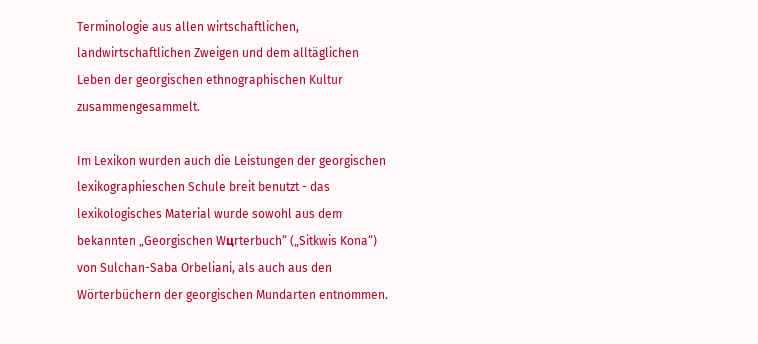Terminologie aus allen wirtschaftlichen, landwirtschaftlichen Zweigen und dem alltäglichen Leben der georgischen ethnographischen Kultur zusammengesammelt.

Im Lexikon wurden auch die Leistungen der georgischen lexikographieschen Schule breit benutzt - das lexikologisches Material wurde sowohl aus dem bekannten „Georgischen Wцrterbuch“ („Sitkwis Kona“) von Sulchan-Saba Orbeliani, als auch aus den Wörterbüchern der georgischen Mundarten entnommen.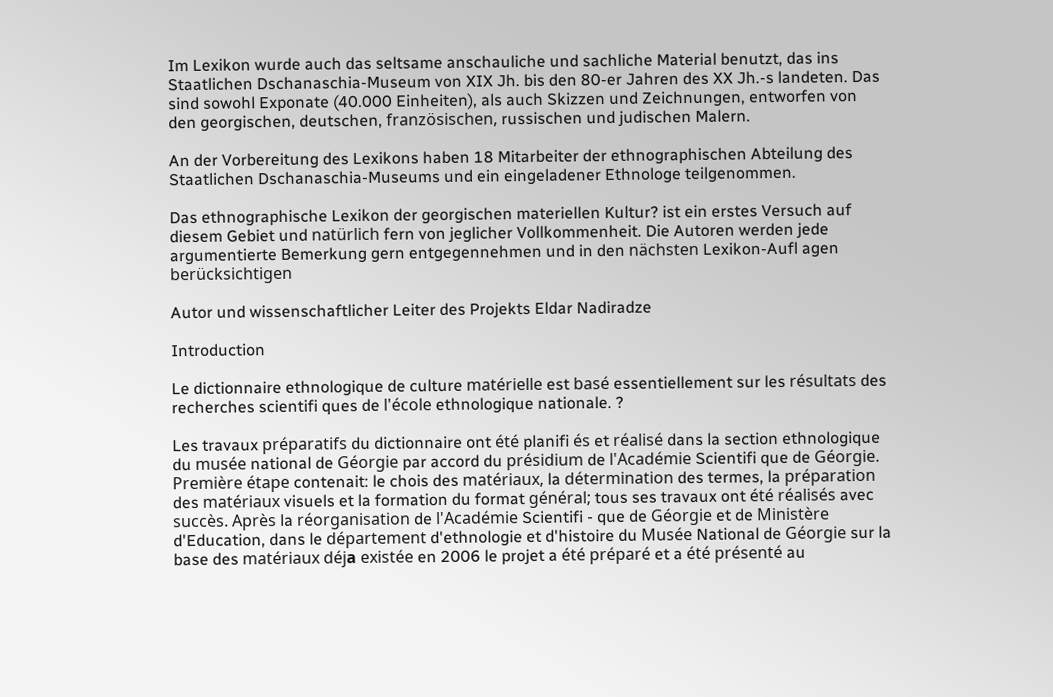Im Lexikon wurde auch das seltsame anschauliche und sachliche Material benutzt, das ins Staatlichen Dschanaschia-Museum von XIX Jh. bis den 80-er Jahren des XX Jh.-s landeten. Das sind sowohl Exponate (40.000 Einheiten), als auch Skizzen und Zeichnungen, entworfen von den georgischen, deutschen, französischen, russischen und judischen Malern.

An der Vorbereitung des Lexikons haben 18 Mitarbeiter der ethnographischen Abteilung des Staatlichen Dschanaschia-Museums und ein eingeladener Ethnologe teilgenommen.

Das ethnographische Lexikon der georgischen materiellen Kultur? ist ein erstes Versuch auf diesem Gebiet und natürlich fern von jeglicher Vollkommenheit. Die Autoren werden jede argumentierte Bemerkung gern entgegennehmen und in den nächsten Lexikon-Aufl agen berücksichtigen

Autor und wissenschaftlicher Leiter des Projekts Eldar Nadiradze

Introduction

Le dictionnaire ethnologique de culture matérielle est basé essentiellement sur les résultats des recherches scientifi ques de l'école ethnologique nationale. ?

Les travaux préparatifs du dictionnaire ont été planifi és et réalisé dans la section ethnologique du musée national de Géorgie par accord du présidium de l'Académie Scientifi que de Géorgie. Première étape contenait: le chois des matériaux, la détermination des termes, la préparation des matériaux visuels et la formation du format général; tous ses travaux ont été réalisés avec succès. Après la réorganisation de l'Académie Scientifi - que de Géorgie et de Ministère d'Education, dans le département d'ethnologie et d'histoire du Musée National de Géorgie sur la base des matériaux déjа existée en 2006 le projet a été préparé et a été présenté au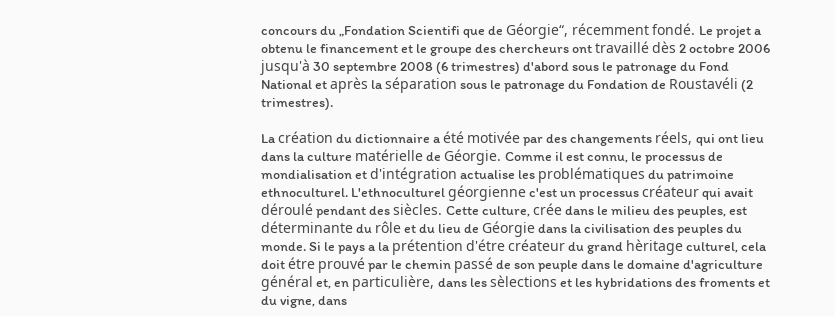concours du „Fondation Scientifi que de Géorgie“, récemment fondé. Le projet a obtenu le financement et le groupe des chercheurs ont travaillé dès 2 octobre 2006 jusqu'à 30 septembre 2008 (6 trimestres) d'abord sous le patronage du Fond National et après la séparation sous le patronage du Fondation de Roustavéli (2 trimestres).

La création du dictionnaire a été motivée par des changements réels, qui ont lieu dans la culture matérielle de Géorgie. Comme il est connu, le processus de mondialisation et d'intégration actualise les problématiques du patrimoine ethnoculturel. L'ethnoculturel géorgienne c'est un processus créateur qui avait déroulé pendant des siècles. Cette culture, crée dans le milieu des peuples, est déterminante du rôle et du lieu de Géorgie dans la civilisation des peuples du monde. Si le pays a la prétention d'étre créateur du grand hèritage culturel, cela doit étre prouvé par le chemin passé de son peuple dans le domaine d'agriculture général et, en particulière, dans les sèlections et les hybridations des froments et du vigne, dans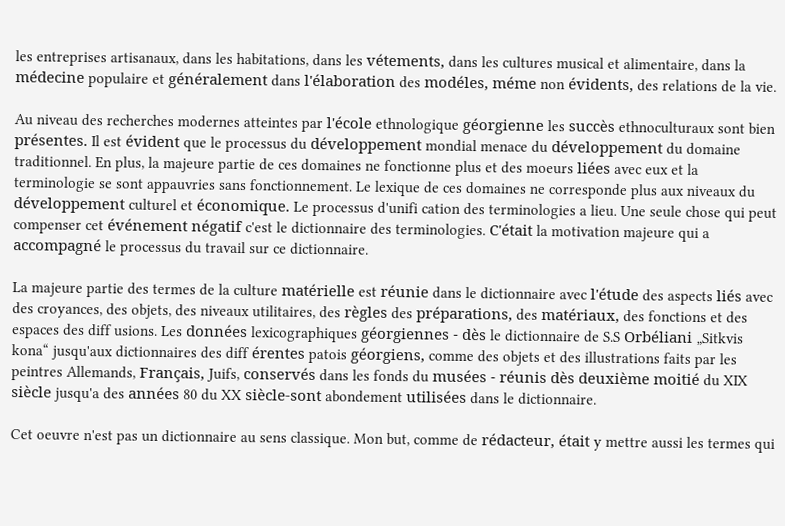les entreprises artisanaux, dans les habitations, dans les vétements, dans les cultures musical et alimentaire, dans la médecine populaire et généralement dans l'élaboration des modéles, méme non évidents, des relations de la vie.

Au niveau des recherches modernes atteintes par l'école ethnologique géorgienne les succès ethnoculturaux sont bien présentes. Il est évident que le processus du développement mondial menace du développement du domaine traditionnel. En plus, la majeure partie de ces domaines ne fonctionne plus et des moeurs liées avec eux et la terminologie se sont appauvries sans fonctionnement. Le lexique de ces domaines ne corresponde plus aux niveaux du développement culturel et économique. Le processus d'unifi cation des terminologies a lieu. Une seule chose qui peut compenser cet événement négatif c'est le dictionnaire des terminologies. C'était la motivation majeure qui a accompagné le processus du travail sur ce dictionnaire.

La majeure partie des termes de la culture matérielle est réunie dans le dictionnaire avec l'étude des aspects liés avec des croyances, des objets, des niveaux utilitaires, des règles des préparations, des matériaux, des fonctions et des espaces des diff usions. Les données lexicographiques géorgiennes - dès le dictionnaire de S.S Orbéliani „Sitkvis kona“ jusqu'aux dictionnaires des diff érentes patois géorgiens, comme des objets et des illustrations faits par les peintres Allemands, Français, Juifs, conservés dans les fonds du musées - réunis dès deuxième moitié du XIX siècle jusqu'a des années 80 du XX siècle-sont abondement utilisées dans le dictionnaire.

Cet oeuvre n'est pas un dictionnaire au sens classique. Mon but, comme de rédacteur, était y mettre aussi les termes qui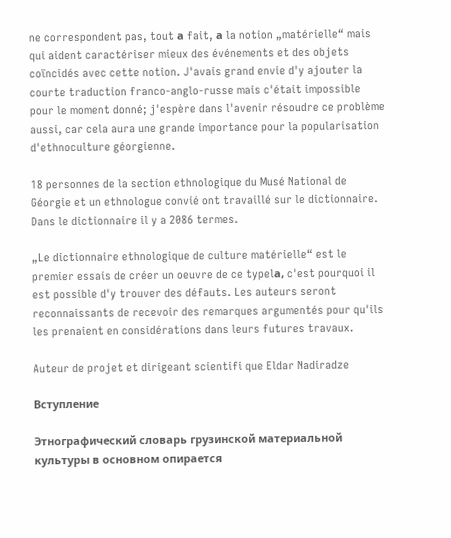ne correspondent pas, tout а fait, а la notion „matérielle“ mais qui aident caractériser mieux des événements et des objets coïncidés avec cette notion. J'avais grand envie d'y ajouter la courte traduction franco-anglo-russe mais c'était impossible pour le moment donné; j'espère dans l'avenir résoudre ce problème aussi, car cela aura une grande importance pour la popularisation d'ethnoculture géorgienne.

18 personnes de la section ethnologique du Musé National de Géorgie et un ethnologue convié ont travaillé sur le dictionnaire. Dans le dictionnaire il y a 2086 termes.

„Le dictionnaire ethnologique de culture matérielle“ est le premier essais de créer un oeuvre de ce typelа, c'est pourquoi il est possible d'y trouver des défauts. Les auteurs seront reconnaissants de recevoir des remarques argumentés pour qu'ils les prenaient en considérations dans leurs futures travaux.

Auteur de projet et dirigeant scientifi que Eldar Nadiradze

Вступление

Этнографический словарь грузинской материальной культуры в основном опирается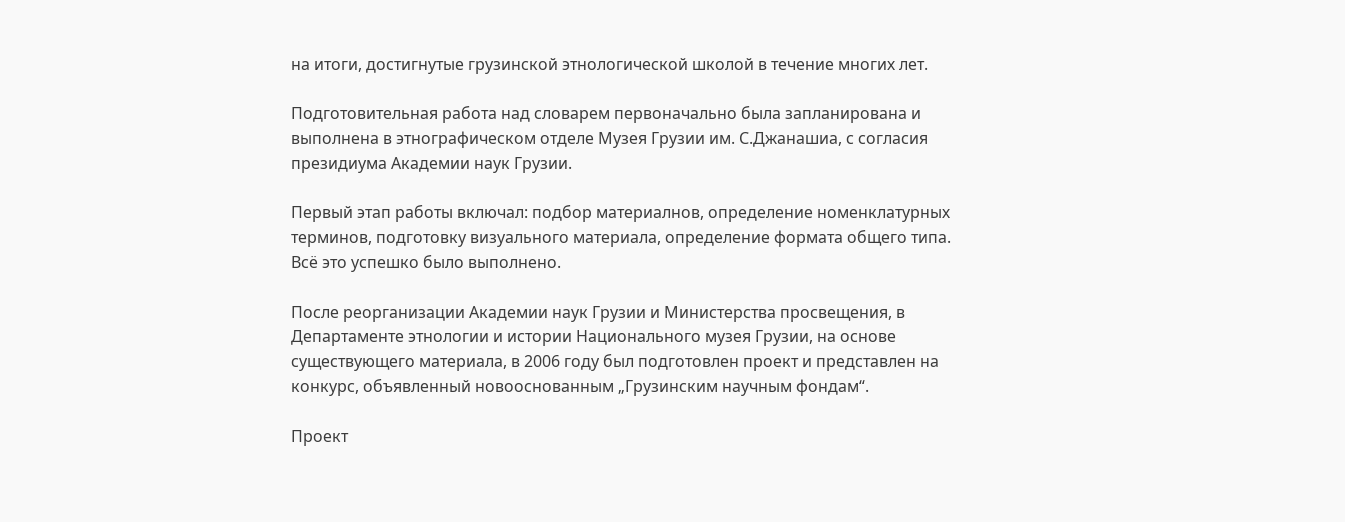на итоги, достигнутые грузинской этнологической школой в течение многих лет.

Подготовительная работа над словарем первоначально была запланирована и выполнена в этнографическом отделе Музея Грузии им. С.Джанашиа, с согласия президиума Академии наук Грузии.

Первый этап работы включал: подбор материалнов, определение номенклатурных терминов, подготовку визуального материала, определение формата общего типа. Всё это успешко было выполнено.

После реорганизации Академии наук Грузии и Министерства просвещения, в Департаменте этнологии и истории Национального музея Грузии, на основе существующего материала, в 2006 году был подготовлен проект и представлен на конкурс, объявленный новооснованным „Грузинским научным фондам“.

Проект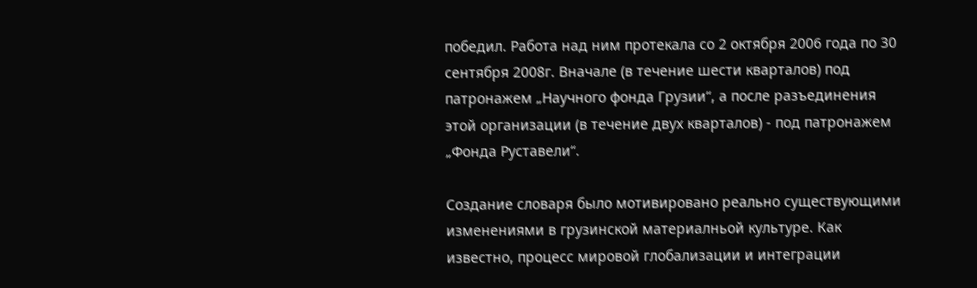победил. Работа над ним протекала со 2 октября 2006 года по 30 сентября 2008г. Вначале (в течение шести кварталов) под патронажем „Научного фонда Грузии“, а после разъединения этой организации (в течение двух кварталов) - под патронажем „Фонда Руставели“.

Создание словаря было мотивировано реально существующими изменениями в грузинской материалньой культуре. Как известно, процесс мировой глобализации и интеграции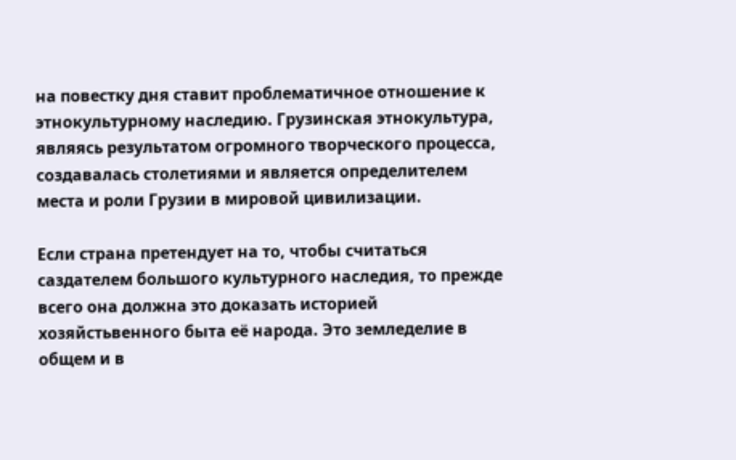на повестку дня ставит проблематичное отношение к этнокультурному наследию. Грузинская этнокультура, являясь результатом огромного творческого процесса, создавалась столетиями и является определителем места и роли Грузии в мировой цивилизации.

Если страна претендует на то, чтобы считаться саздателем большого культурного наследия, то прежде всего она должна это доказать историей хозяйстьвенного быта её народа. Это земледелие в общем и в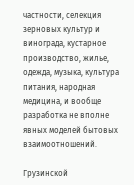частности, селекция зерновых культур и винограда, кустарное производство, жилье, одежда, музыка, культура питания, народная медицина, и вообще разработка не вполне явных моделей бытовых взаимоотношений.

Грузинской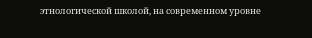этнологической школой, на современном уровне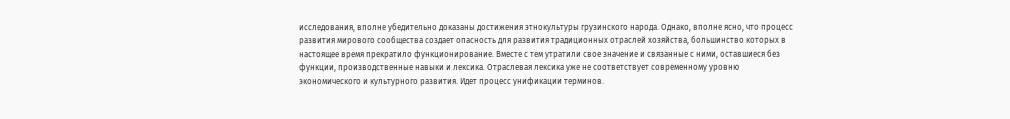исследования, вполне убедительно доказаны достижения этнокультуры грузинского народа. Однако, вполне ясно, что процесс развития мирового сообщества создает опасность для развития традиционных отраслей хозяйства, большинство которых в настоящее время прекратило функционирование. Вместе с тем утратили свое значение и связанные с ними, оставшиеся без функции, производственные навыки и лексика. Отраслевая лексика уже не соответствует современному уровню экономического и культурного развития. Идет процесс унификации терминов.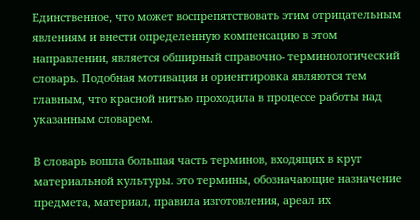Единственное, что может воспрепятствовать этим отрицательным явлениям и внести определенную компенсацию в этом направлении, является обширный справочно- терминологический словарь. Подобная мотивация и ориентировка являются тем главным, что красной нитью проходила в процессе работы над указанным словарем.

В словарь вошла большая часть терминов, входящих в круг материальной культуры. это термины, обозначающие назначение предмета, материал, правила изготовления, ареал их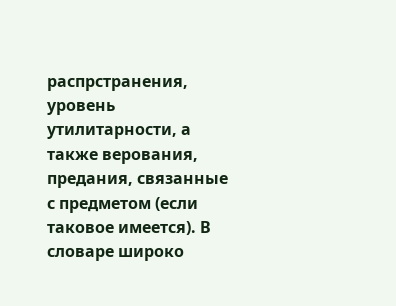распрстранения, уровень утилитарности, а также верования, предания, связанные с предметом (если таковое имеется). В словаре широко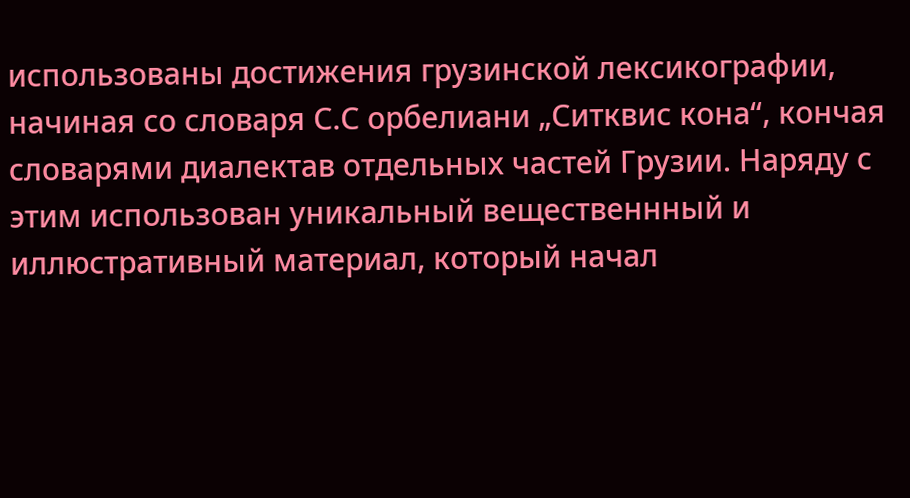использованы достижения грузинской лексикографии, начиная со словаря С.С орбелиани „Ситквис кона“, кончая словарями диалектав отдельных частей Грузии. Наряду с этим использован уникальный вещественнный и иллюстративный материал, который начал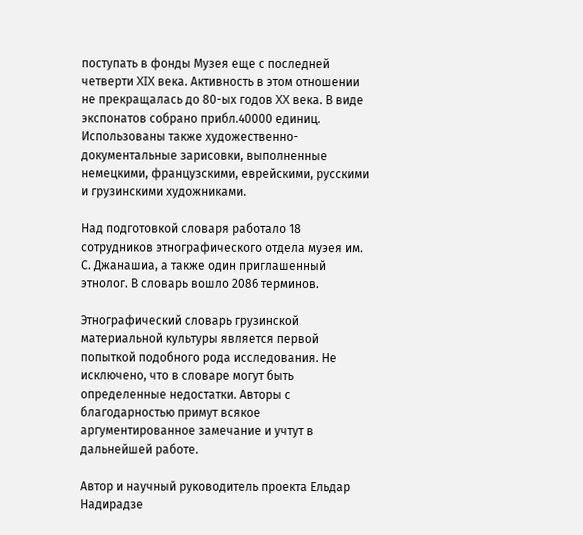поступать в фонды Музея еще с последней четверти XIX века. Активность в этом отношении не прекращалась до 80-ых годов XX века. В виде экспонатов собрано прибл.40000 единиц. Использованы также художественно-документальные зарисовки, выполненные немецкими, французскими, еврейскими, русскими и грузинскими художниками.

Над подготовкой словаря работало 18 сотрудников этнографического отдела муэея им. С. Джанашиа, а также один приглашенный этнолог. В словарь вошло 2086 терминов.

Этнографический словарь грузинской материальной культуры является первой попыткой подобного рода исследования. Не исключено, что в словаре могут быть определенные недостатки. Авторы с благодарностью примут всякое аргументированное замечание и учтут в дальнейшей работе.

Автор и научный руководитель проекта Ельдар Надирадзе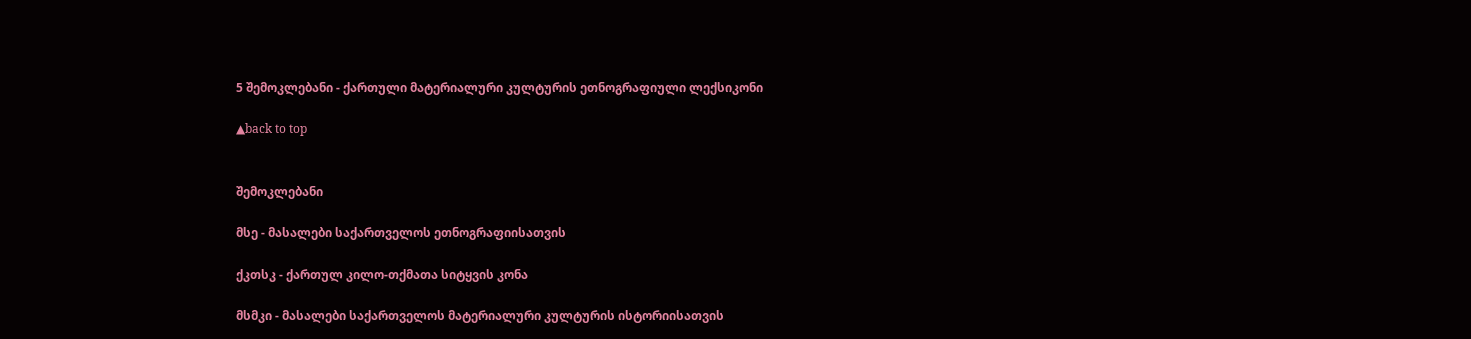5 შემოკლებანი - ქართული მატერიალური კულტურის ეთნოგრაფიული ლექსიკონი

▲back to top


შემოკლებანი

მსე - მასალები საქართველოს ეთნოგრაფიისათვის

ქკთსკ - ქართულ კილო-თქმათა სიტყვის კონა

მსმკი - მასალები საქართველოს მატერიალური კულტურის ისტორიისათვის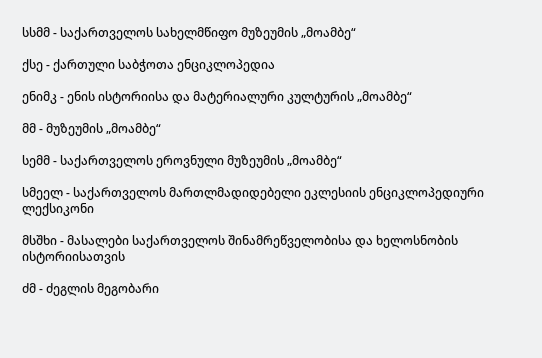სსმმ - საქართველოს სახელმწიფო მუზეუმის „მოამბე“

ქსე - ქართული საბჭოთა ენციკლოპედია

ენიმკ - ენის ისტორიისა და მატერიალური კულტურის „მოამბე“

მმ - მუზეუმის „მოამბე“

სემმ - საქართველოს ეროვნული მუზეუმის „მოამბე“

სმეელ - საქართველოს მართლმადიდებელი ეკლესიის ენციკლოპედიური ლექსიკონი

მსშხი - მასალები საქართველოს შინამრეწველობისა და ხელოსნობის ისტორიისათვის

ძმ - ძეგლის მეგობარი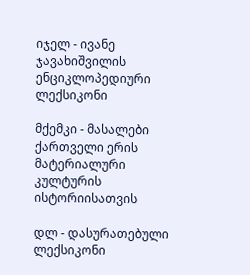იჯელ - ივანე ჯავახიშვილის ენციკლოპედიური ლექსიკონი

მქემკი - მასალები ქართველი ერის მატერიალური კულტურის ისტორიისათვის

დლ - დასურათებული ლექსიკონი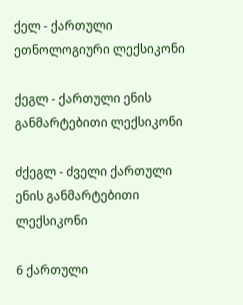ქელ - ქართული ეთნოლოგიური ლექსიკონი

ქეგლ - ქართული ენის განმარტებითი ლექსიკონი

ძქეგლ - ძველი ქართული ენის განმარტებითი ლექსიკონი

6 ქართული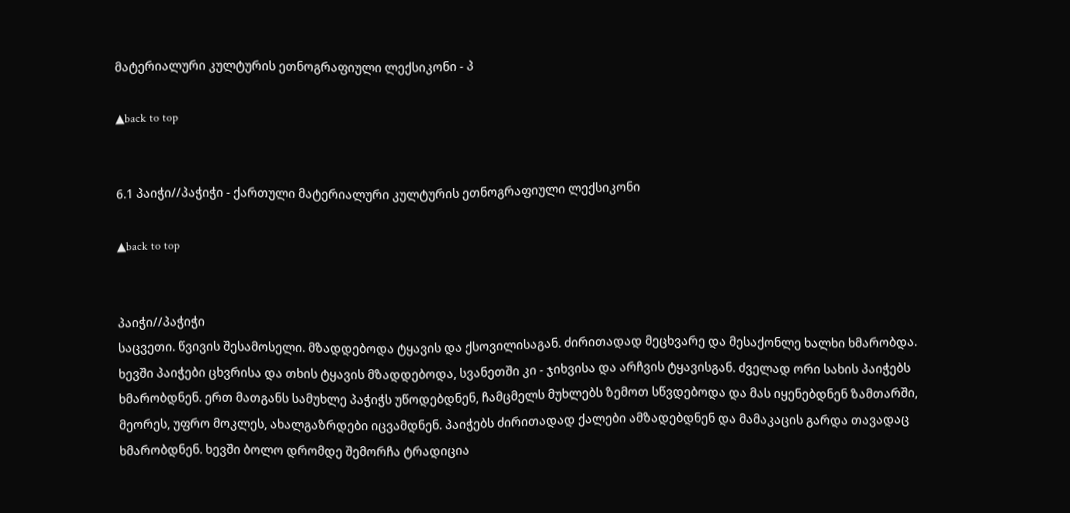მატერიალური კულტურის ეთნოგრაფიული ლექსიკონი - პ

▲back to top


6.1 პაიჭი//პაჭიჭი - ქართული მატერიალური კულტურის ეთნოგრაფიული ლექსიკონი

▲back to top


პაიჭი//პაჭიჭი
საცვეთი. წვივის შესამოსელი. მზადდებოდა ტყავის და ქსოვილისაგან. ძირითადად მეცხვარე და მესაქონლე ხალხი ხმარობდა. ხევში პაიჭები ცხვრისა და თხის ტყავის მზადდებოდა, სვანეთში კი - ჯიხვისა და არჩვის ტყავისგან. ძველად ორი სახის პაიჭებს ხმარობდნენ. ერთ მათგანს სამუხლე პაჭიჭს უწოდებდნენ, ჩამცმელს მუხლებს ზემოთ სწვდებოდა და მას იყენებდნენ ზამთარში, მეორეს, უფრო მოკლეს, ახალგაზრდები იცვამდნენ. პაიჭებს ძირითადად ქალები ამზადებდნენ და მამაკაცის გარდა თავადაც ხმარობდნენ. ხევში ბოლო დრომდე შემორჩა ტრადიცია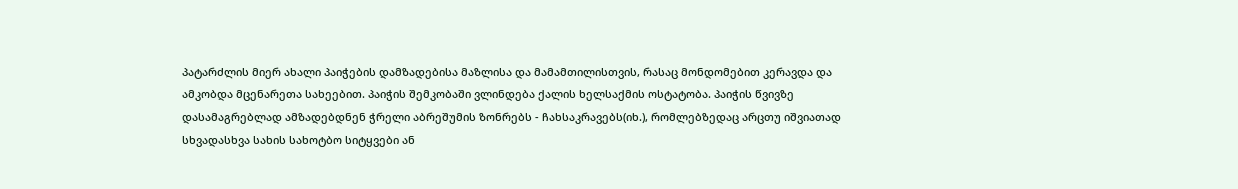პატარძლის მიერ ახალი პაიჭების დამზადებისა მაზლისა და მამამთილისთვის, რასაც მონდომებით კერავდა და ამკობდა მცენარეთა სახეებით. პაიჭის შემკობაში ვლინდება ქალის ხელსაქმის ოსტატობა. პაიჭის წვივზე დასამაგრებლად ამზადებდნენ ჭრელი აბრეშუმის ზონრებს - ჩახსაკრავებს(იხ.), რომლებზედაც არცთუ იშვიათად სხვადასხვა სახის სახოტბო სიტყვები ან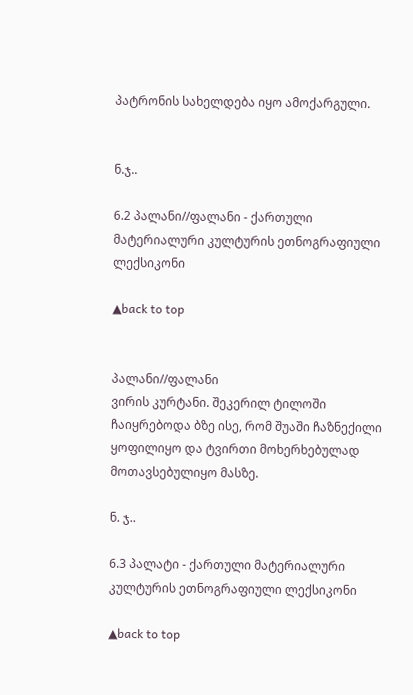პატრონის სახელდება იყო ამოქარგული.


ნ.ჯ..

6.2 პალანი//ფალანი - ქართული მატერიალური კულტურის ეთნოგრაფიული ლექსიკონი

▲back to top


პალანი//ფალანი
ვირის კურტანი. შეკერილ ტილოში ჩაიყრებოდა ბზე ისე, რომ შუაში ჩაზნექილი ყოფილიყო და ტვირთი მოხერხებულად მოთავსებულიყო მასზე.

ნ. ჯ..

6.3 პალატი - ქართული მატერიალური კულტურის ეთნოგრაფიული ლექსიკონი

▲back to top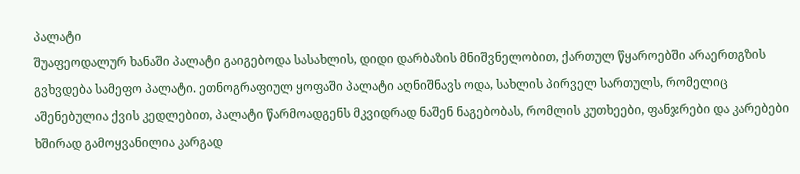პალატი
შუაფეოდალურ ხანაში პალატი გაიგებოდა სასახლის, დიდი დარბაზის მნიშვნელობით, ქართულ წყაროებში არაერთგზის გვხვდება სამეფო პალატი. ეთნოგრაფიულ ყოფაში პალატი აღნიშნავს ოდა, სახლის პირველ სართულს, რომელიც აშენებულია ქვის კედლებით, პალატი წარმოადგენს მკვიდრად ნაშენ ნაგებობას, რომლის კუთხეები, ფანჯრები და კარებები ხშირად გამოყვანილია კარგად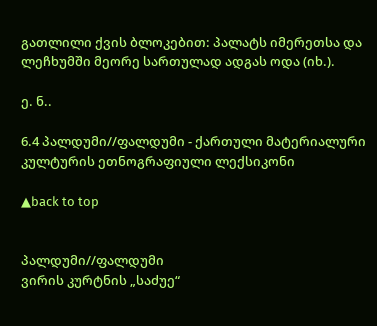გათლილი ქვის ბლოკებით: პალატს იმერეთსა და ლეჩხუმში მეორე სართულად ადგას ოდა (იხ.).

ე. ნ..

6.4 პალდუმი//ფალდუმი - ქართული მატერიალური კულტურის ეთნოგრაფიული ლექსიკონი

▲back to top


პალდუმი//ფალდუმი
ვირის კურტნის „საძუე“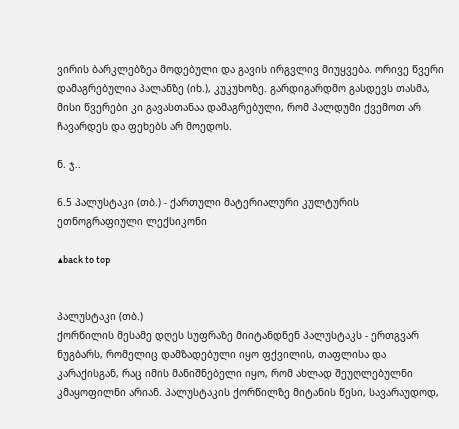ვირის ბარკლებზეა მოდებული და გავის ირგვლივ მიუყვება. ორივე წვერი დამაგრებულია პალანზე (იხ.), კუკუხოზე. გარდიგარდმო გასდევს თასმა, მისი წვერები კი გავასთანაა დამაგრებული, რომ პალდუმი ქვემოთ არ ჩავარდეს და ფეხებს არ მოედოს.

ნ. ჯ..

6.5 პალუსტაკი (თბ.) - ქართული მატერიალური კულტურის ეთნოგრაფიული ლექსიკონი

▲back to top


პალუსტაკი (თბ.)
ქორწილის მესამე დღეს სუფრაზე მიიტანდნენ პალუსტაკს - ერთგვარ ნუგბარს, რომელიც დამზადებული იყო ფქვილის, თაფლისა და კარაქისგან, რაც იმის მანიშნებელი იყო, რომ ახლად შეუღლებულნი კმაყოფილნი არიან. პალუსტაკის ქორწილზე მიტანის წესი, სავარაუდოდ,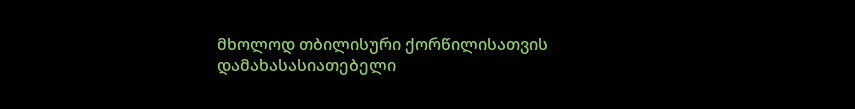მხოლოდ თბილისური ქორწილისათვის დამახასასიათებელი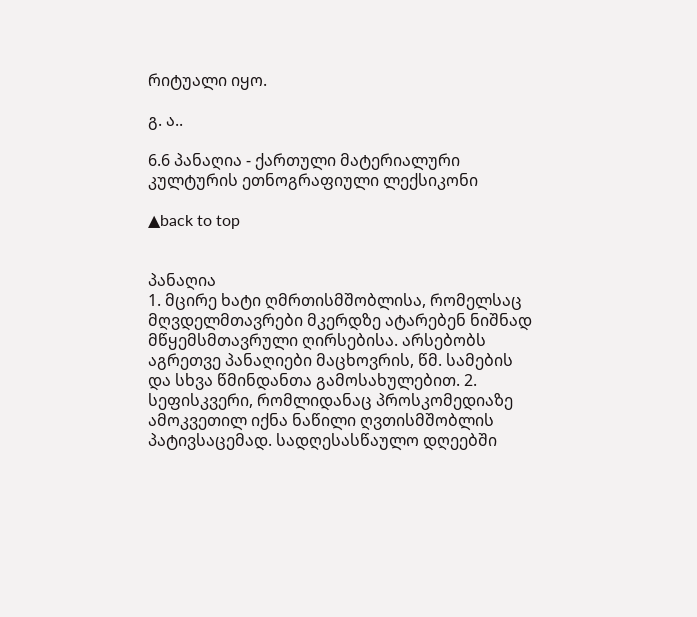რიტუალი იყო.

გ. ა..

6.6 პანაღია - ქართული მატერიალური კულტურის ეთნოგრაფიული ლექსიკონი

▲back to top


პანაღია
1. მცირე ხატი ღმრთისმშობლისა, რომელსაც მღვდელმთავრები მკერდზე ატარებენ ნიშნად მწყემსმთავრული ღირსებისა. არსებობს აგრეთვე პანაღიები მაცხოვრის, წმ. სამების და სხვა წმინდანთა გამოსახულებით. 2. სეფისკვერი, რომლიდანაც პროსკომედიაზე ამოკვეთილ იქნა ნაწილი ღვთისმშობლის პატივსაცემად. სადღესასწაულო დღეებში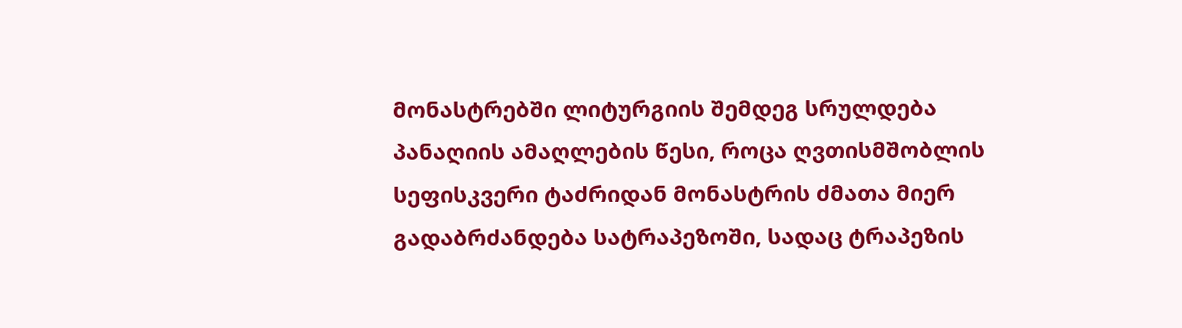მონასტრებში ლიტურგიის შემდეგ სრულდება პანაღიის ამაღლების წესი, როცა ღვთისმშობლის სეფისკვერი ტაძრიდან მონასტრის ძმათა მიერ გადაბრძანდება სატრაპეზოში, სადაც ტრაპეზის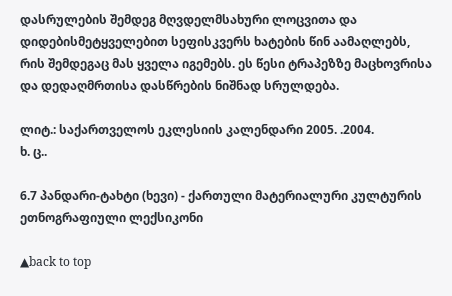დასრულების შემდეგ მღვდელმსახური ლოცვითა და დიდებისმეტყველებით სეფისკვერს ხატების წინ აამაღლებს, რის შემდეგაც მას ყველა იგემებს. ეს წესი ტრაპეზზე მაცხოვრისა და დედაღმრთისა დასწრების ნიშნად სრულდება.

ლიტ.: საქართველოს ეკლესიის კალენდარი 2005. .2004.
ხ. ც..

6.7 პანდარი-ტახტი (ხევი) - ქართული მატერიალური კულტურის ეთნოგრაფიული ლექსიკონი

▲back to top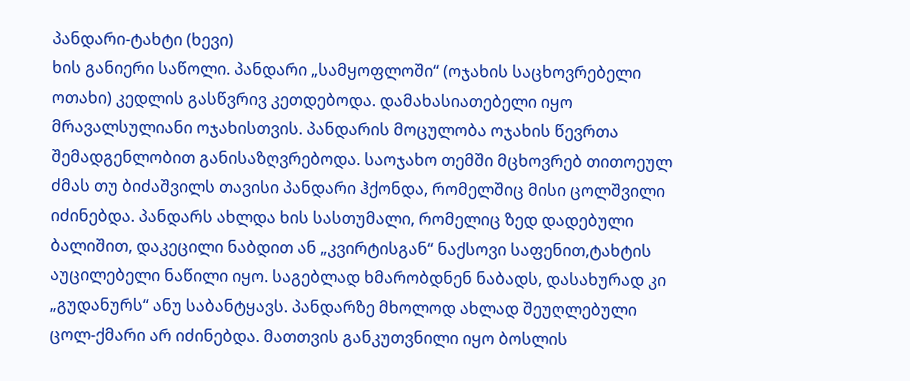პანდარი-ტახტი (ხევი)
ხის განიერი საწოლი. პანდარი „სამყოფლოში“ (ოჯახის საცხოვრებელი ოთახი) კედლის გასწვრივ კეთდებოდა. დამახასიათებელი იყო მრავალსულიანი ოჯახისთვის. პანდარის მოცულობა ოჯახის წევრთა შემადგენლობით განისაზღვრებოდა. საოჯახო თემში მცხოვრებ თითოეულ ძმას თუ ბიძაშვილს თავისი პანდარი ჰქონდა, რომელშიც მისი ცოლშვილი იძინებდა. პანდარს ახლდა ხის სასთუმალი, რომელიც ზედ დადებული ბალიშით, დაკეცილი ნაბდით ან „კვირტისგან“ ნაქსოვი საფენით,ტახტის აუცილებელი ნაწილი იყო. საგებლად ხმარობდნენ ნაბადს, დასახურად კი „გუდანურს“ ანუ საბანტყავს. პანდარზე მხოლოდ ახლად შეუღლებული ცოლ-ქმარი არ იძინებდა. მათთვის განკუთვნილი იყო ბოსლის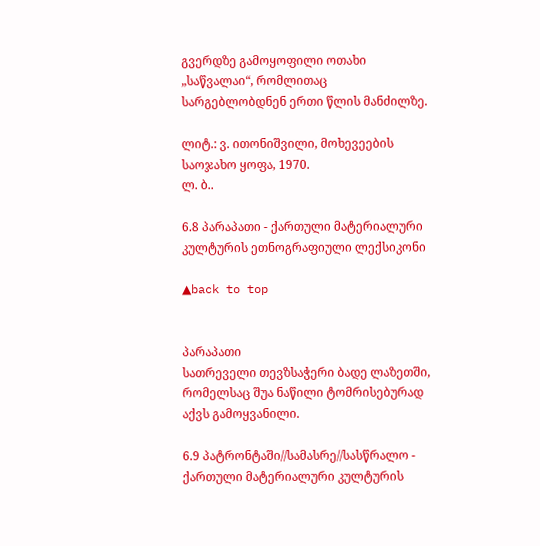გვერდზე გამოყოფილი ოთახი „საწვალაი“, რომლითაც სარგებლობდნენ ერთი წლის მანძილზე.

ლიტ.: ვ. ითონიშვილი, მოხევეების საოჯახო ყოფა, 1970.
ლ. ბ..

6.8 პარაპათი - ქართული მატერიალური კულტურის ეთნოგრაფიული ლექსიკონი

▲back to top


პარაპათი
სათრეველი თევზსაჭერი ბადე ლაზეთში, რომელსაც შუა ნაწილი ტომრისებურად აქვს გამოყვანილი.

6.9 პატრონტაში//სამასრე//სასწრალო - ქართული მატერიალური კულტურის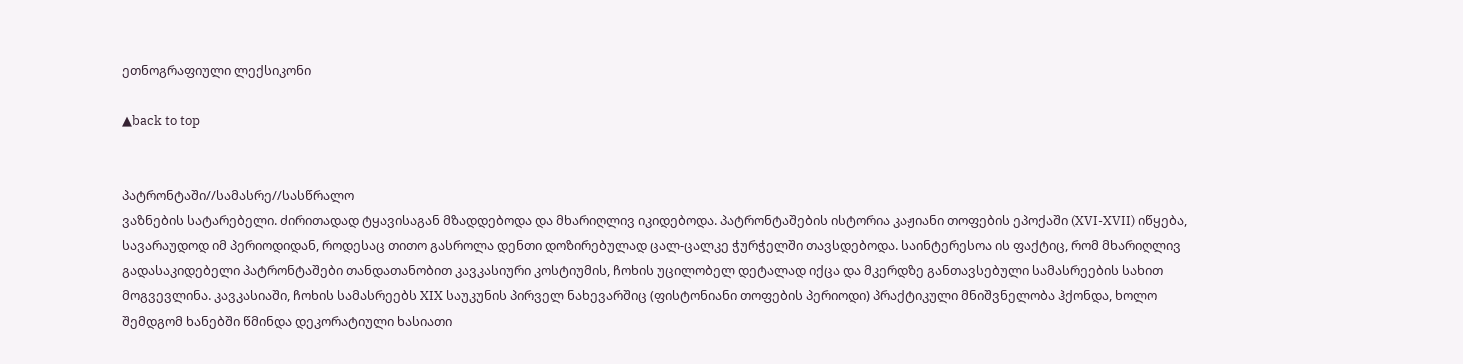ეთნოგრაფიული ლექსიკონი

▲back to top


პატრონტაში//სამასრე//სასწრალო
ვაზნების სატარებელი. ძირითადად ტყავისაგან მზადდებოდა და მხარიღლივ იკიდებოდა. პატრონტაშების ისტორია კაჟიანი თოფების ეპოქაში (XVI-XVII) იწყება, სავარაუდოდ იმ პერიოდიდან, როდესაც თითო გასროლა დენთი დოზირებულად ცალ-ცალკე ჭურჭელში თავსდებოდა. საინტერესოა ის ფაქტიც, რომ მხარიღლივ გადასაკიდებელი პატრონტაშები თანდათანობით კავკასიური კოსტიუმის, ჩოხის უცილობელ დეტალად იქცა და მკერდზე განთავსებული სამასრეების სახით მოგვევლინა. კავკასიაში, ჩოხის სამასრეებს XIX საუკუნის პირველ ნახევარშიც (ფისტონიანი თოფების პერიოდი) პრაქტიკული მნიშვნელობა ჰქონდა, ხოლო შემდგომ ხანებში წმინდა დეკორატიული ხასიათი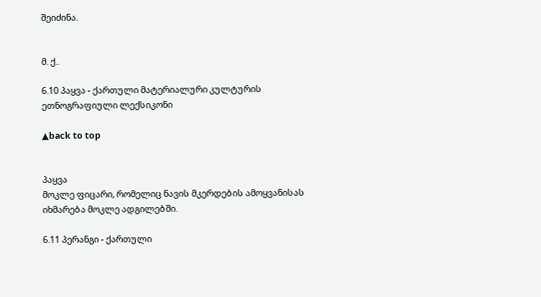შეიძინა.


მ. ქ..

6.10 პაყვა - ქართული მატერიალური კულტურის ეთნოგრაფიული ლექსიკონი

▲back to top


პაყვა
მოკლე ფიცარი, რომელიც ნავის მკერდების ამოყვანისას იხმარება მოკლე ადგილებში.

6.11 პერანგი - ქართული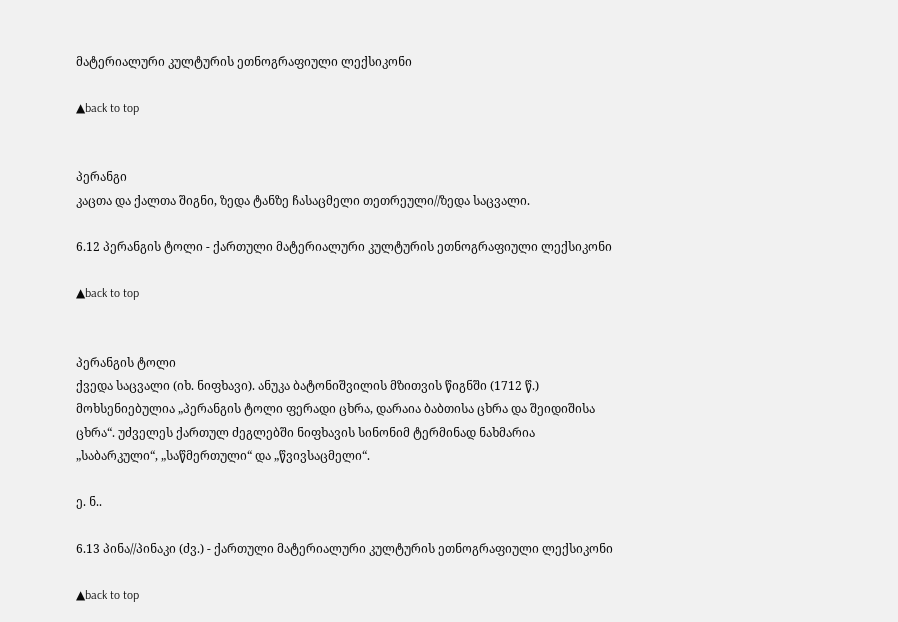მატერიალური კულტურის ეთნოგრაფიული ლექსიკონი

▲back to top


პერანგი
კაცთა და ქალთა შიგნი, ზედა ტანზე ჩასაცმელი თეთრეული//ზედა საცვალი.

6.12 პერანგის ტოლი - ქართული მატერიალური კულტურის ეთნოგრაფიული ლექსიკონი

▲back to top


პერანგის ტოლი
ქვედა საცვალი (იხ. ნიფხავი). ანუკა ბატონიშვილის მზითვის წიგნში (1712 წ.) მოხსენიებულია „პერანგის ტოლი ფერადი ცხრა, დარაია ბაბთისა ცხრა და შეიდიშისა ცხრა“. უძველეს ქართულ ძეგლებში ნიფხავის სინონიმ ტერმინად ნახმარია „საბარკული“, „საწმერთული“ და „წვივსაცმელი“.

ე. ნ..

6.13 პინა//პინაკი (ძვ.) - ქართული მატერიალური კულტურის ეთნოგრაფიული ლექსიკონი

▲back to top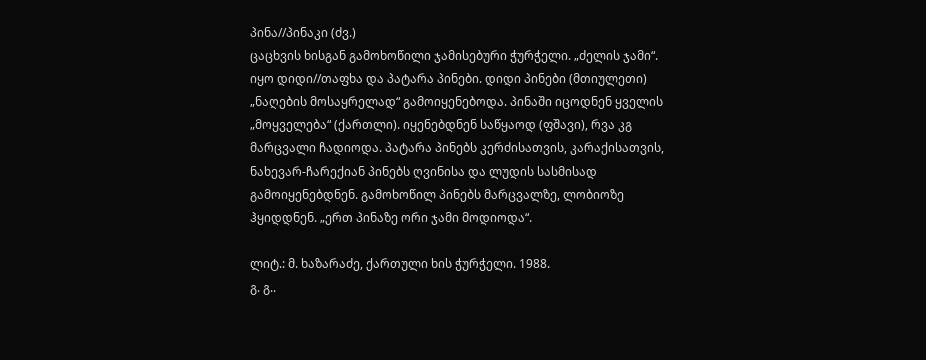პინა//პინაკი (ძვ.)
ცაცხვის ხისგან გამოხოწილი ჯამისებური ჭურჭელი. „ძელის ჯამი“. იყო დიდი//თაფხა და პატარა პინები. დიდი პინები (მთიულეთი) „ნაღების მოსაყრელად“ გამოიყენებოდა. პინაში იცოდნენ ყველის „მოყველება“ (ქართლი). იყენებდნენ საწყაოდ (ფშავი), რვა კგ მარცვალი ჩადიოდა. პატარა პინებს კერძისათვის, კარაქისათვის, ნახევარ-ჩარექიან პინებს ღვინისა და ლუდის სასმისად გამოიყენებდნენ. გამოხოწილ პინებს მარცვალზე, ლობიოზე ჰყიდდნენ. „ერთ პინაზე ორი ჯამი მოდიოდა“.

ლიტ.: მ. ხაზარაძე, ქართული ხის ჭურჭელი. 1988.
გ. გ..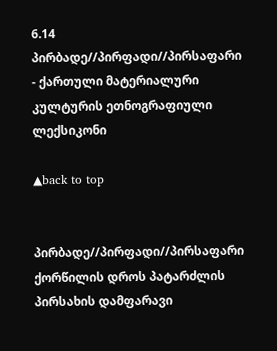6.14 პირბადე//პირფადი//პირსაფარი - ქართული მატერიალური კულტურის ეთნოგრაფიული ლექსიკონი

▲back to top


პირბადე//პირფადი//პირსაფარი
ქორწილის დროს პატარძლის პირსახის დამფარავი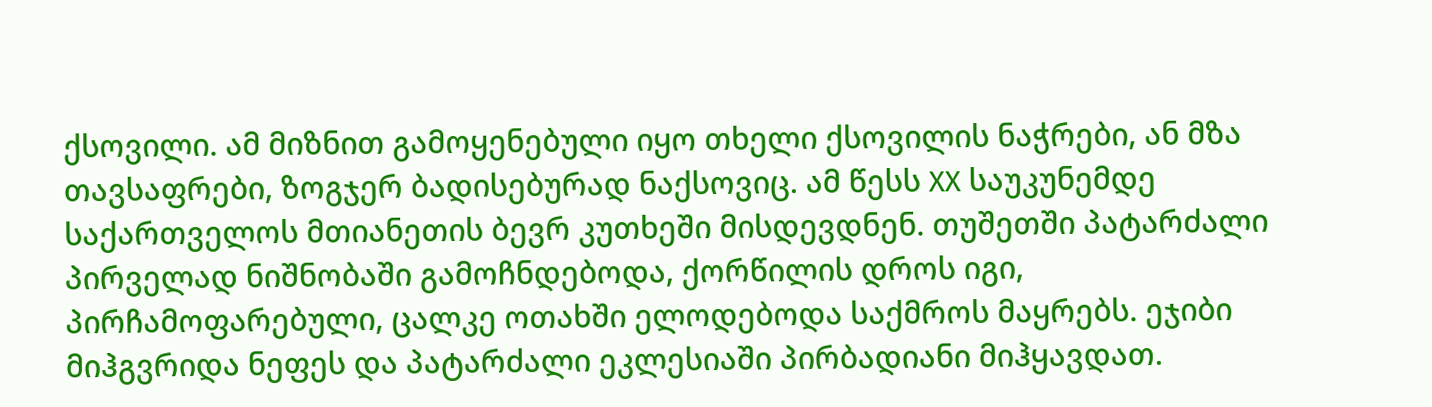ქსოვილი. ამ მიზნით გამოყენებული იყო თხელი ქსოვილის ნაჭრები, ან მზა თავსაფრები, ზოგჯერ ბადისებურად ნაქსოვიც. ამ წესს XX საუკუნემდე საქართველოს მთიანეთის ბევრ კუთხეში მისდევდნენ. თუშეთში პატარძალი პირველად ნიშნობაში გამოჩნდებოდა, ქორწილის დროს იგი, პირჩამოფარებული, ცალკე ოთახში ელოდებოდა საქმროს მაყრებს. ეჯიბი მიჰგვრიდა ნეფეს და პატარძალი ეკლესიაში პირბადიანი მიჰყავდათ.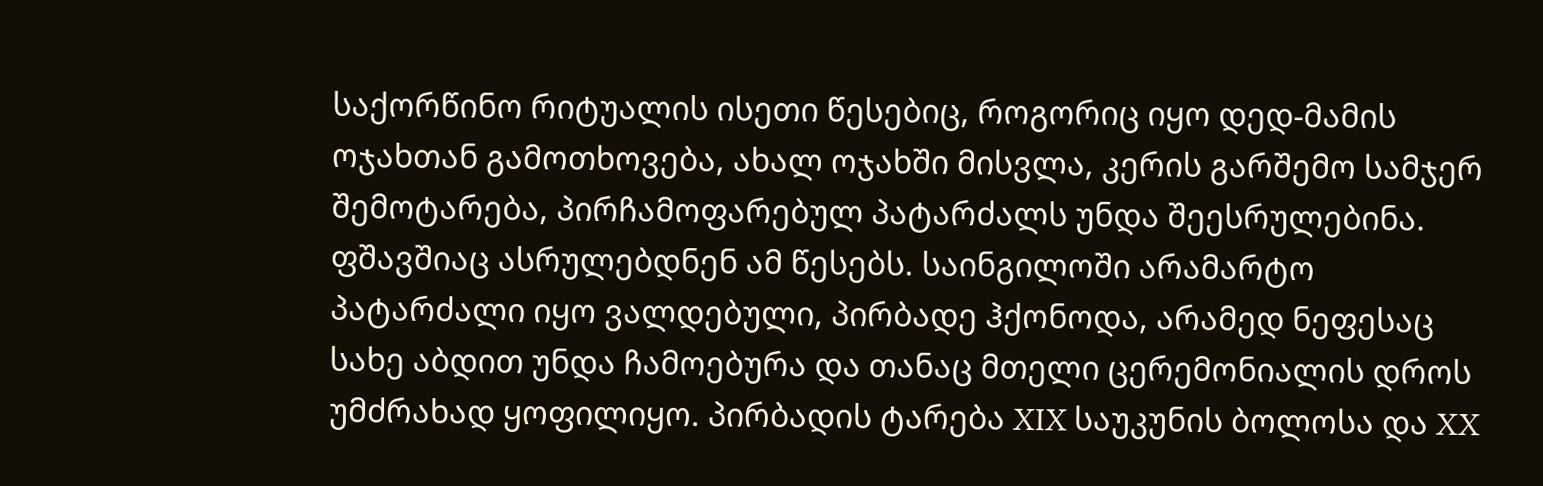საქორწინო რიტუალის ისეთი წესებიც, როგორიც იყო დედ-მამის ოჯახთან გამოთხოვება, ახალ ოჯახში მისვლა, კერის გარშემო სამჯერ შემოტარება, პირჩამოფარებულ პატარძალს უნდა შეესრულებინა. ფშავშიაც ასრულებდნენ ამ წესებს. საინგილოში არამარტო პატარძალი იყო ვალდებული, პირბადე ჰქონოდა, არამედ ნეფესაც სახე აბდით უნდა ჩამოებურა და თანაც მთელი ცერემონიალის დროს უმძრახად ყოფილიყო. პირბადის ტარება XIX საუკუნის ბოლოსა და XX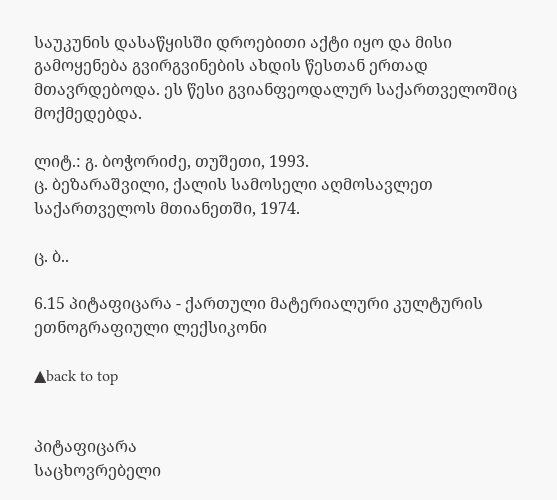საუკუნის დასაწყისში დროებითი აქტი იყო და მისი გამოყენება გვირგვინების ახდის წესთან ერთად მთავრდებოდა. ეს წესი გვიანფეოდალურ საქართველოშიც მოქმედებდა.

ლიტ.: გ. ბოჭორიძე, თუშეთი, 1993.
ც. ბეზარაშვილი, ქალის სამოსელი აღმოსავლეთ საქართველოს მთიანეთში, 1974.

ც. ბ..

6.15 პიტაფიცარა - ქართული მატერიალური კულტურის ეთნოგრაფიული ლექსიკონი

▲back to top


პიტაფიცარა
საცხოვრებელი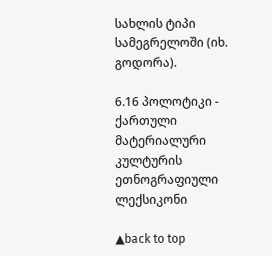სახლის ტიპი სამეგრელოში (იხ. გოდორა).

6.16 პოლოტიკი - ქართული მატერიალური კულტურის ეთნოგრაფიული ლექსიკონი

▲back to top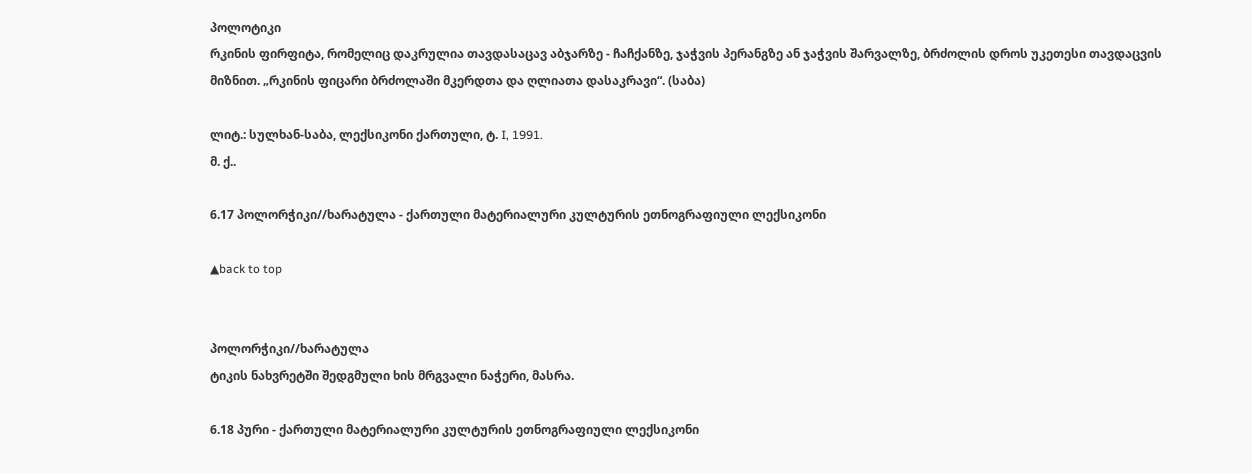პოლოტიკი
რკინის ფირფიტა, რომელიც დაკრულია თავდასაცავ აბჯარზე - ჩაჩქანზე, ჯაჭვის პერანგზე ან ჯაჭვის შარვალზე, ბრძოლის დროს უკეთესი თავდაცვის მიზნით. „რკინის ფიცარი ბრძოლაში მკერდთა და ღლიათა დასაკრავი“. (საბა)

ლიტ.: სულხან-საბა, ლექსიკონი ქართული, ტ. I, 1991.
მ. ქ..

6.17 პოლორჭიკი//ხარატულა - ქართული მატერიალური კულტურის ეთნოგრაფიული ლექსიკონი

▲back to top


პოლორჭიკი//ხარატულა
ტიკის ნახვრეტში შედგმული ხის მრგვალი ნაჭერი, მასრა.

6.18 პური - ქართული მატერიალური კულტურის ეთნოგრაფიული ლექსიკონი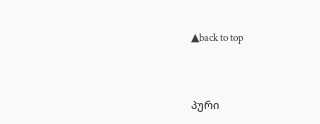▲back to top


პური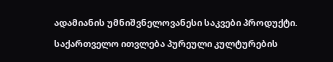ადამიანის უმნიშვნელოვანესი საკვები პროდუქტი. საქართველო ითვლება პურეული კულტურების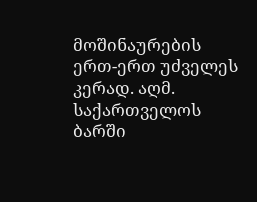მოშინაურების ერთ-ერთ უძველეს კერად. აღმ. საქართველოს ბარში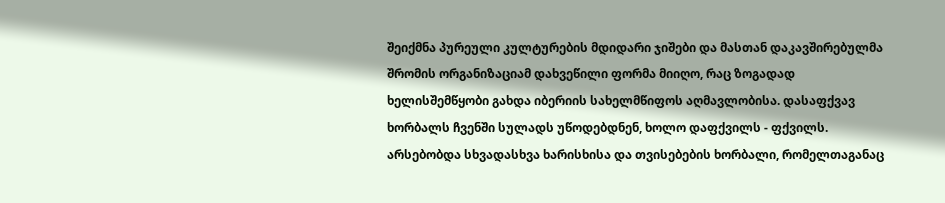შეიქმნა პურეული კულტურების მდიდარი ჯიშები და მასთან დაკავშირებულმა შრომის ორგანიზაციამ დახვეწილი ფორმა მიიღო, რაც ზოგადად ხელისშემწყობი გახდა იბერიის სახელმწიფოს აღმავლობისა. დასაფქვავ ხორბალს ჩვენში სულადს უწოდებდნენ, ხოლო დაფქვილს - ფქვილს. არსებობდა სხვადასხვა ხარისხისა და თვისებების ხორბალი, რომელთაგანაც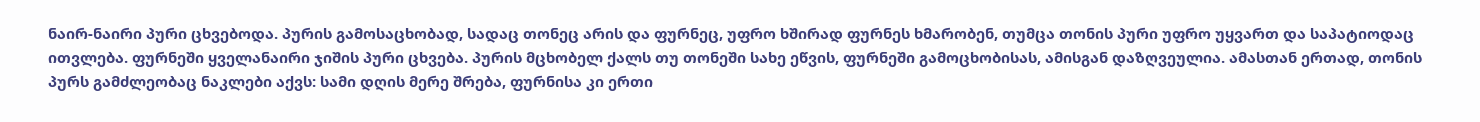ნაირ-ნაირი პური ცხვებოდა. პურის გამოსაცხობად, სადაც თონეც არის და ფურნეც, უფრო ხშირად ფურნეს ხმარობენ, თუმცა თონის პური უფრო უყვართ და საპატიოდაც ითვლება. ფურნეში ყველანაირი ჯიშის პური ცხვება. პურის მცხობელ ქალს თუ თონეში სახე ეწვის, ფურნეში გამოცხობისას, ამისგან დაზღვეულია. ამასთან ერთად, თონის პურს გამძლეობაც ნაკლები აქვს: სამი დღის მერე შრება, ფურნისა კი ერთი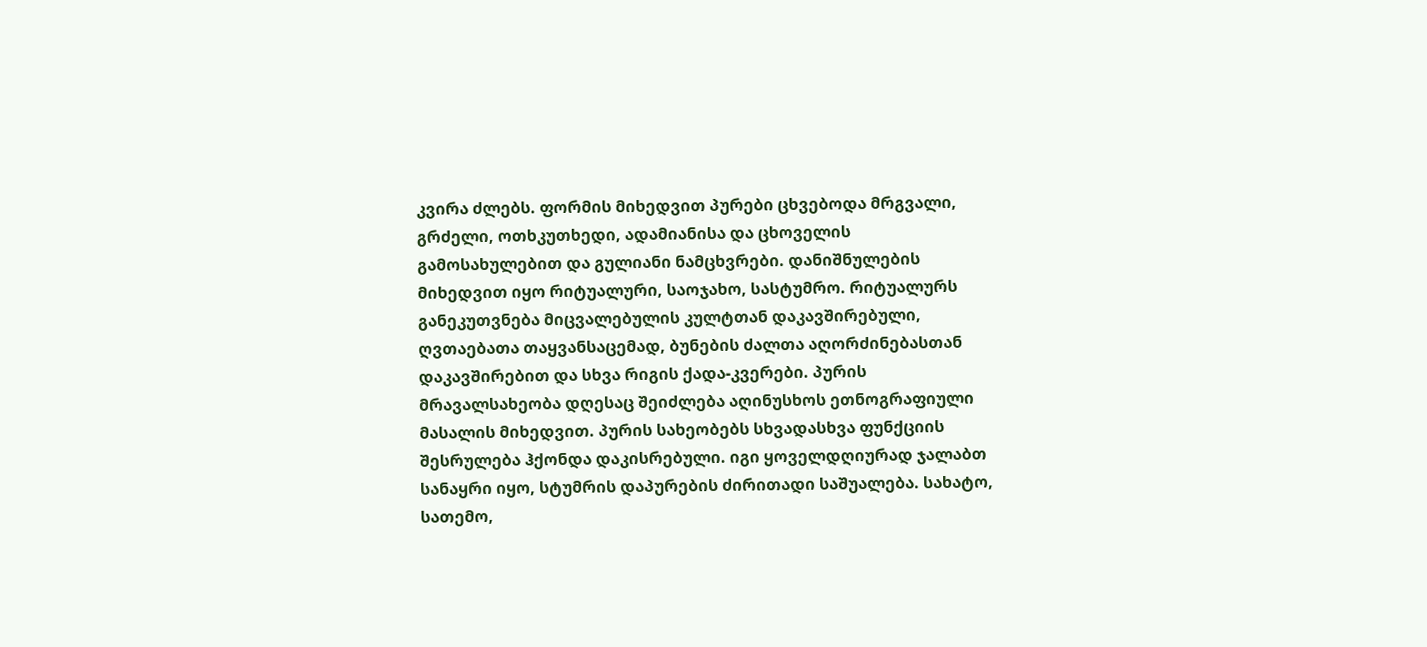კვირა ძლებს. ფორმის მიხედვით პურები ცხვებოდა მრგვალი, გრძელი, ოთხკუთხედი, ადამიანისა და ცხოველის გამოსახულებით და გულიანი ნამცხვრები. დანიშნულების მიხედვით იყო რიტუალური, საოჯახო, სასტუმრო. რიტუალურს განეკუთვნება მიცვალებულის კულტთან დაკავშირებული, ღვთაებათა თაყვანსაცემად, ბუნების ძალთა აღორძინებასთან დაკავშირებით და სხვა რიგის ქადა-კვერები. პურის მრავალსახეობა დღესაც შეიძლება აღინუსხოს ეთნოგრაფიული მასალის მიხედვით. პურის სახეობებს სხვადასხვა ფუნქციის შესრულება ჰქონდა დაკისრებული. იგი ყოველდღიურად ჯალაბთ სანაყრი იყო, სტუმრის დაპურების ძირითადი საშუალება. სახატო, სათემო,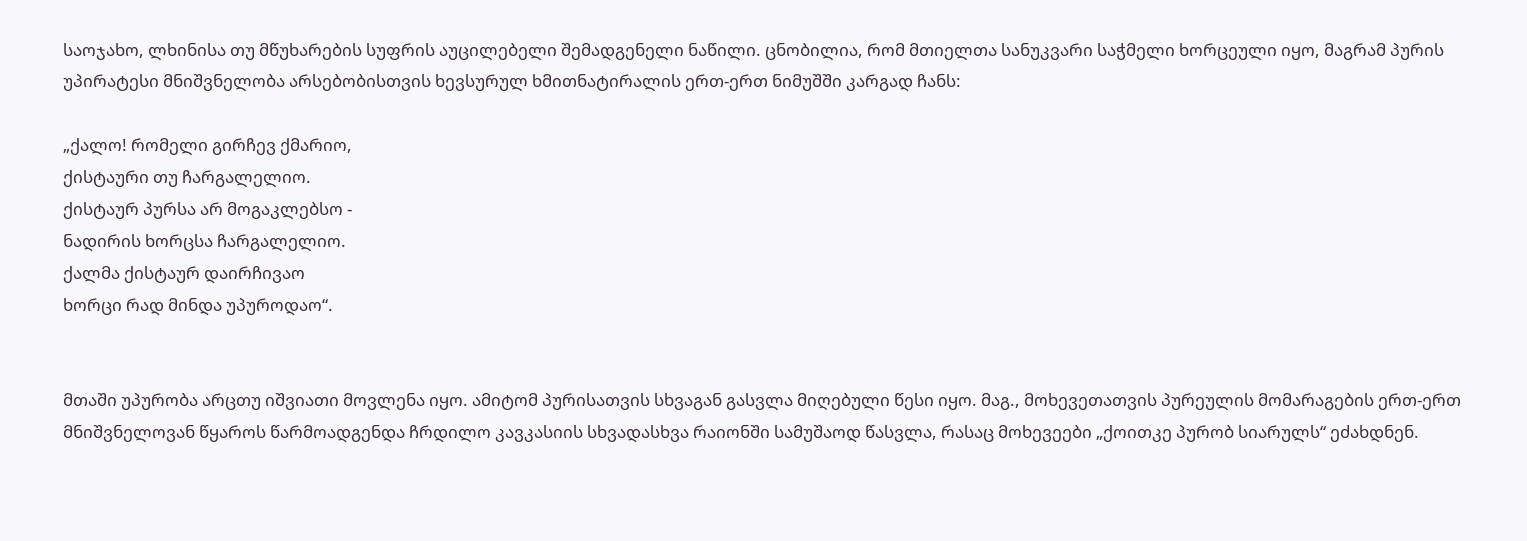საოჯახო, ლხინისა თუ მწუხარების სუფრის აუცილებელი შემადგენელი ნაწილი. ცნობილია, რომ მთიელთა სანუკვარი საჭმელი ხორცეული იყო, მაგრამ პურის უპირატესი მნიშვნელობა არსებობისთვის ხევსურულ ხმითნატირალის ერთ-ერთ ნიმუშში კარგად ჩანს:

„ქალო! რომელი გირჩევ ქმარიო,
ქისტაური თუ ჩარგალელიო.
ქისტაურ პურსა არ მოგაკლებსო -
ნადირის ხორცსა ჩარგალელიო.
ქალმა ქისტაურ დაირჩივაო
ხორცი რად მინდა უპუროდაო“.


მთაში უპურობა არცთუ იშვიათი მოვლენა იყო. ამიტომ პურისათვის სხვაგან გასვლა მიღებული წესი იყო. მაგ., მოხევეთათვის პურეულის მომარაგების ერთ-ერთ მნიშვნელოვან წყაროს წარმოადგენდა ჩრდილო კავკასიის სხვადასხვა რაიონში სამუშაოდ წასვლა, რასაც მოხევეები „ქოითკე პურობ სიარულს“ ეძახდნენ.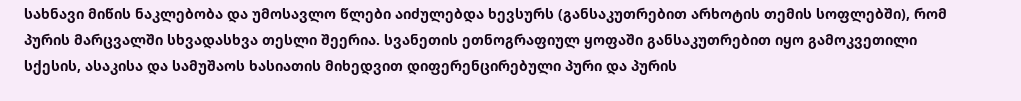სახნავი მიწის ნაკლებობა და უმოსავლო წლები აიძულებდა ხევსურს (განსაკუთრებით არხოტის თემის სოფლებში), რომ პურის მარცვალში სხვადასხვა თესლი შეერია. სვანეთის ეთნოგრაფიულ ყოფაში განსაკუთრებით იყო გამოკვეთილი სქესის, ასაკისა და სამუშაოს ხასიათის მიხედვით დიფერენცირებული პური და პურის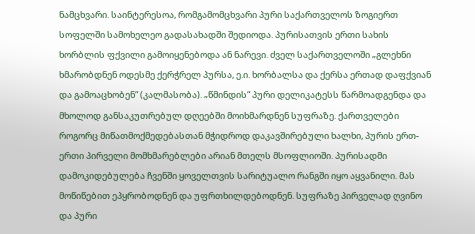ნამცხვარი. საინტერესოა, რომგამომცხვარი პური საქართველოს ზოგიერთ სოფელში სამოხელეო გადასახადში შედიოდა. პურისათვის ერთი სახის ხორბლის ფქვილი გამოიყენებოდა ან ნარევი. ძველ საქართველოში „გლეხნი ხმარობდნენ ოდესმე ქერჭრელ პურსა, ე.ი. ხორბალსა და ქერსა ერთად დაფქვიან და გამოაცხობენ“ (კალმასობა). „წმინდის“ პური დელიკატესს წარმოადგენდა და მხოლოდ განსაკუთრებულ დღეებში მოიხმარდნენ სუფრაზე. ქართველები როგორც მიწათმოქმედებასთან მჭიდროდ დაკავშირებული ხალხი, პურის ერთ-ერთი პირველი მომხმარებლები არიან მთელს მსოფლიოში. პურისადმი დამოკიდებულება ჩვენში ყოველთვის სარიტუალო რანგში იყო აყვანილი. მას მოწიწებით ეპყრობოდნენ და უფრთხილდებოდნენ. სუფრაზე პირველად ღვინო და პური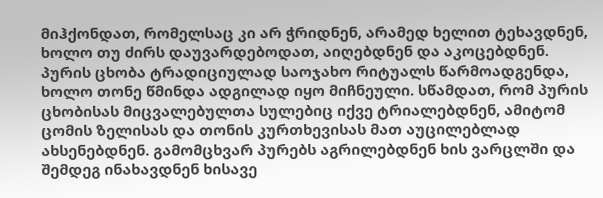მიჰქონდათ, რომელსაც კი არ ჭრიდნენ, არამედ ხელით ტეხავდნენ, ხოლო თუ ძირს დაუვარდებოდათ, აიღებდნენ და აკოცებდნენ. პურის ცხობა ტრადიციულად საოჯახო რიტუალს წარმოადგენდა, ხოლო თონე წმინდა ადგილად იყო მიჩნეული. სწამდათ, რომ პურის ცხობისას მიცვალებულთა სულებიც იქვე ტრიალებდნენ, ამიტომ ცომის ზელისას და თონის კურთხევისას მათ აუცილებლად ახსენებდნენ. გამომცხვარ პურებს აგრილებდნენ ხის ვარცლში და შემდეგ ინახავდნენ ხისავე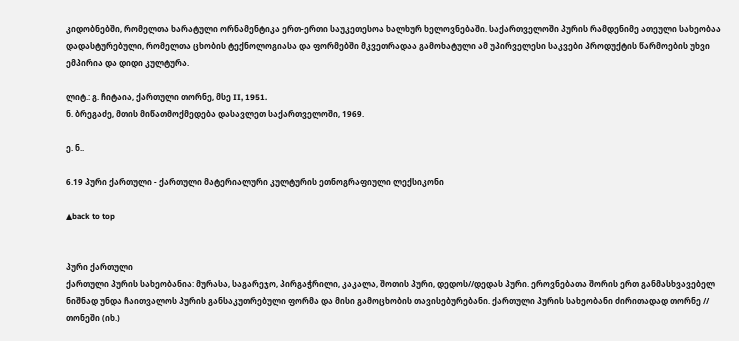კიდობნებში, რომელთა ხარატული ორნამენტიკა ერთ-ერთი საუკეთესოა ხალხურ ხელოვნებაში. საქართველოში პურის რამდენიმე ათეული სახეობაა დადასტურებული, რომელთა ცხობის ტექნოლოგიასა და ფორმებში მკვეთრადაა გამოხატული ამ უპირველესი საკვები პროდუქტის წარმოების უხვი ემპირია და დიდი კულტურა.

ლიტ.: გ. ჩიტაია, ქართული თორნე, მსე II, 1951.
ნ. ბრეგაძე, მთის მიწათმოქმედება დასავლეთ საქართველოში, 1969.

ე. ნ..

6.19 პური ქართული - ქართული მატერიალური კულტურის ეთნოგრაფიული ლექსიკონი

▲back to top


პური ქართული
ქართული პურის სახეობანია: მურასა, საგარეჯო, პირგაჭრილი, კაკალა, შოთის პური, დედოს//დედას პური. ეროვნებათა შორის ერთ განმასხვავებელ ნიშნად უნდა ჩაითვალოს პურის განსაკუთრებული ფორმა და მისი გამოცხობის თავისებურებანი. ქართული პურის სახეობანი ძირითადად თორნე // თონეში (იხ.)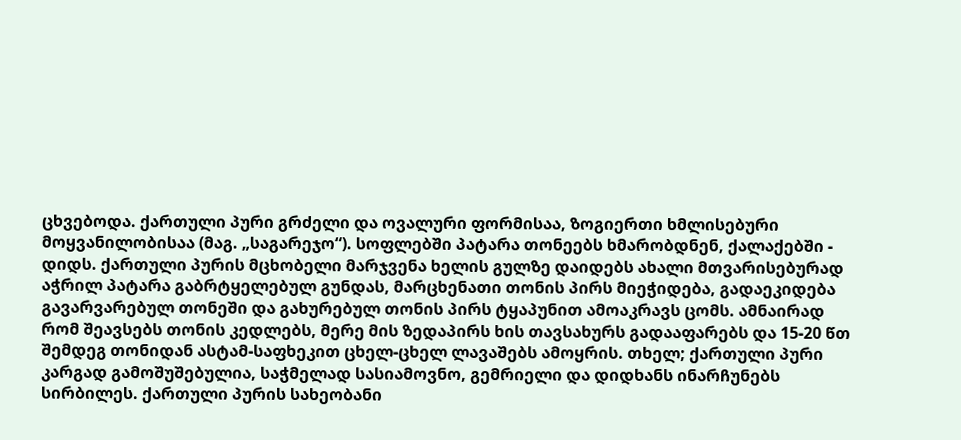ცხვებოდა. ქართული პური გრძელი და ოვალური ფორმისაა, ზოგიერთი ხმლისებური მოყვანილობისაა (მაგ. „საგარეჯო“). სოფლებში პატარა თონეებს ხმარობდნენ, ქალაქებში - დიდს. ქართული პურის მცხობელი მარჯვენა ხელის გულზე დაიდებს ახალი მთვარისებურად აჭრილ პატარა გაბრტყელებულ გუნდას, მარცხენათი თონის პირს მიეჭიდება, გადაეკიდება გავარვარებულ თონეში და გახურებულ თონის პირს ტყაპუნით ამოაკრავს ცომს. ამნაირად რომ შეავსებს თონის კედლებს, მერე მის ზედაპირს ხის თავსახურს გადააფარებს და 15-20 წთ შემდეგ თონიდან ასტამ-საფხეკით ცხელ-ცხელ ლავაშებს ამოყრის. თხელ; ქართული პური კარგად გამოშუშებულია, საჭმელად სასიამოვნო, გემრიელი და დიდხანს ინარჩუნებს სირბილეს. ქართული პურის სახეობანი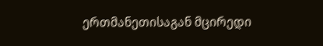ერთმანეთისაგან მცირედი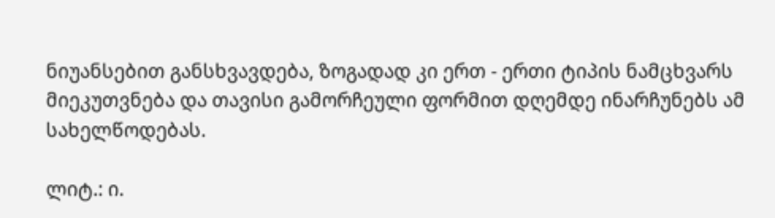ნიუანსებით განსხვავდება, ზოგადად კი ერთ - ერთი ტიპის ნამცხვარს მიეკუთვნება და თავისი გამორჩეული ფორმით დღემდე ინარჩუნებს ამ სახელწოდებას.

ლიტ.: ი.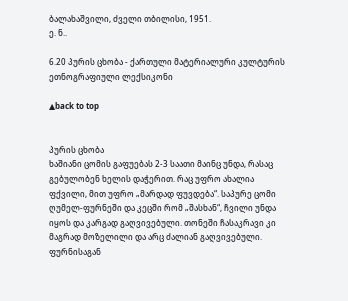ბალახაშვილი, ძველი თბილისი, 1951.
ე. ნ..

6.20 პურის ცხობა - ქართული მატერიალური კულტურის ეთნოგრაფიული ლექსიკონი

▲back to top


პურის ცხობა
ხაშიანი ცომის გაფუებას 2-3 საათი მაინც უნდა, რასაც გებულობენ ხელის დაჭერით. რაც უფრო ახალია ფქვილი, მით უფრო „მარდად ფუვდება“. საპურე ცომი ღუმელ-ფურნეში და კეცში რომ „შასხან“, ჩვილი უნდა იყოს და კარგად გაღვივებული. თონეში ჩასაკრავი კი მაგრად მოზელილი და არც ძალიან გაღვივებული. ფურნისაგან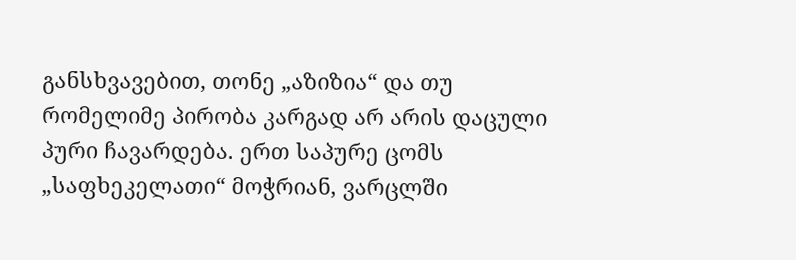განსხვავებით, თონე „აზიზია“ და თუ რომელიმე პირობა კარგად არ არის დაცული პური ჩავარდება. ერთ საპურე ცომს „საფხეკელათი“ მოჭრიან, ვარცლში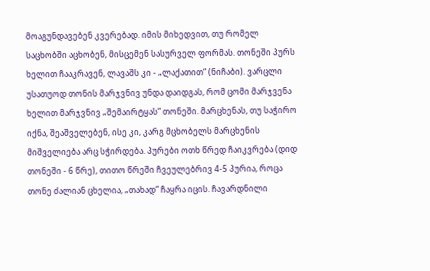მოაგუნდავებენ კვერებად. იმის მიხედვით, თუ რომელ საცხობში აცხობენ, მისცემენ სასურველ ფორმას. თონეში პურს ხელით ჩააკრავენ, ლავაშს კი - „ლაქათით“ (ნიჩაბი). ვარცლი უსათუოდ თონის მარჯვნივ უნდა დაიდგას, რომ ცომი მარჯვენა ხელით მარჯვნივ „შემაირტყას“ თონეში. მარცხენას, თუ საჭირო იქნა, შეაშველებენ, ისე კი, კარგ მცხობელს მარცხენის მიშველიება არც სჭირდება. პურები ოთხ წრედ ჩაიკვრება (დიდ თონეში - 6 წრე), თითო წრეში ჩვეულებრივ 4-5 პურია, როცა თონე ძალიან ცხელია, „თახად“ ჩაყრა იცის. ჩავარდნილი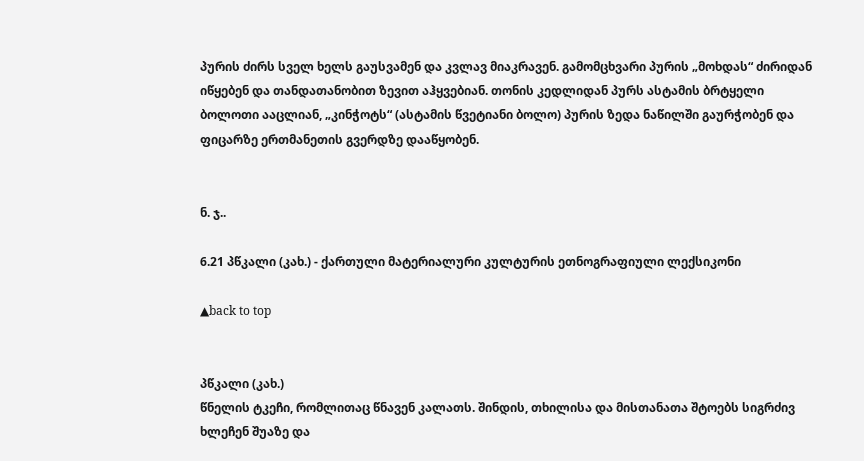პურის ძირს სველ ხელს გაუსვამენ და კვლავ მიაკრავენ. გამომცხვარი პურის „მოხდას“ ძირიდან იწყებენ და თანდათანობით ზევით აჰყვებიან. თონის კედლიდან პურს ასტამის ბრტყელი ბოლოთი ააცლიან, „კინჭოტს“ (ასტამის წვეტიანი ბოლო) პურის ზედა ნაწილში გაურჭობენ და ფიცარზე ერთმანეთის გვერდზე დააწყობენ.


ნ. ჯ..

6.21 პწკალი (კახ.) - ქართული მატერიალური კულტურის ეთნოგრაფიული ლექსიკონი

▲back to top


პწკალი (კახ.)
წნელის ტკეჩი, რომლითაც წნავენ კალათს. შინდის, თხილისა და მისთანათა შტოებს სიგრძივ ხლეჩენ შუაზე და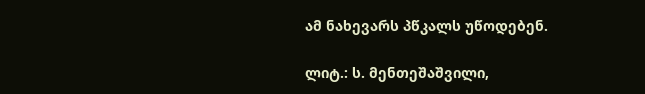ამ ნახევარს პწკალს უწოდებენ.

ლიტ.: ს. მენთეშაშვილი,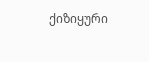ქიზიყური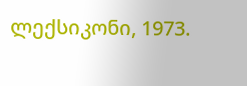ლექსიკონი, 1973.